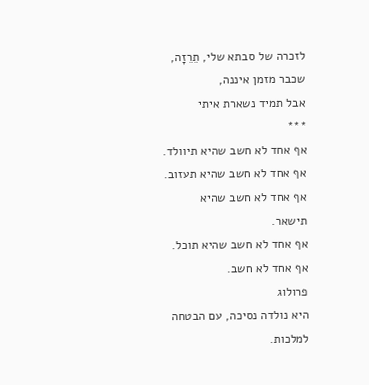לזכרה של סבתא שלי, תֵרֵזָה,
שכבר מזמן איננה,
אבל תמיד נשארת איתי
***
אף אחד לא חשב שהיא תיוולד.
אף אחד לא חשב שהיא תעזוב.
אף אחד לא חשב שהיא תישאר.
אף אחד לא חשב שהיא תוכל.
אף אחד לא חשב.
פרולוג
היא נולדה נסיכה, עם הבטחה למלכות.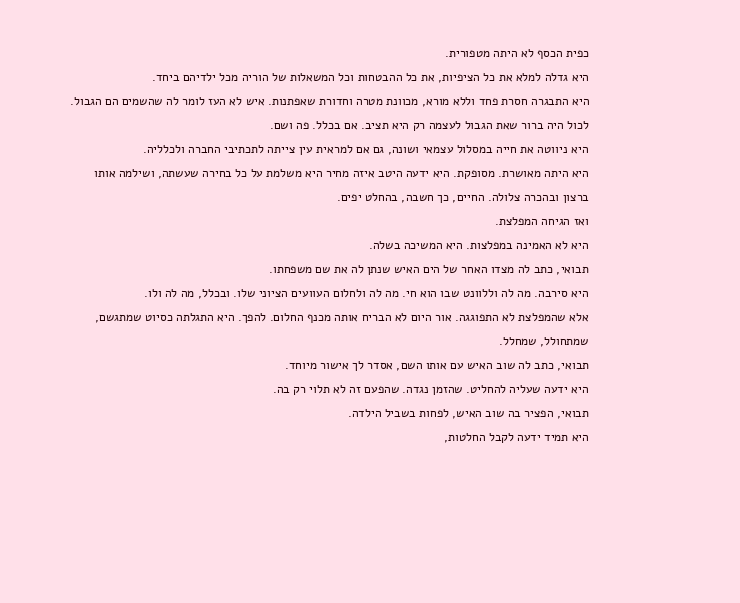כפית הכסף לא היתה מטפורית.
היא גדלה למלא את כל הציפיות, את כל ההבטחות וכל המשאלות של הוריה מכל ילדיהם ביחד.
היא התבגרה חסרת פחד וללא מורא, מכוונת מטרה וחדורת שאפתנות. איש לא העז לומר לה שהשמים הם הגבול. לכול היה ברור שאת הגבול לעצמה רק היא תציב. אם בכלל. פה ושם.
היא ניווטה את חייה במסלול עצמאי ושונה, גם אם למראית עין צייתה לתכתיבי החברה ולכלליה.
היא היתה מאושרת. מסופקת. היא ידעה היטב איזה מחיר היא משלמת על כל בחירה שעשתה, ושילמה אותו ברצון ובהכרה צלולה. החיים, כך חשבה, בהחלט יפים.
ואז הגיחה המפלצת.
היא לא האמינה במפלצות. היא המשיכה בשלה.
תבואי, כתב לה מצדו האחר של הים האיש שנתן לה את שם משפחתו.
היא סירבה. מה לה וללוונט שבו הוא חי. מה לה ולחלום העוועים הציוני שלו. ובכלל, מה לה ולו.
אלא שהמפלצת לא התפוגגה. אור היום לא הבריח אותה מכנף החלום. להפך. היא התגלתה כסיוט שמתגשם, שמתחולל, שמחלל.
תבואי, כתב לה שוב האיש עם אותו השם, אסדר לך אישור מיוחד.
היא ידעה שעליה להחליט. שהזמן נגדה. שהפעם זה לא תלוי רק בה.
תבואי, הפציר בה שוב האיש, לפחות בשביל הילדה.
היא תמיד ידעה לקבל החלטות,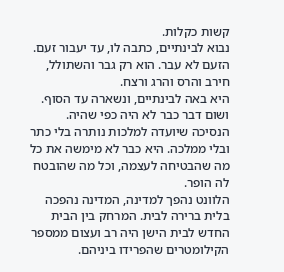קשות כקלות.
נבוא לבינתיים, כתבה לו, עד יעבור זעם.
הזעם לא עבר. הוא רק גבר והשתולל, חירב והרס והרג ורצח.
היא באה לבינתיים, ונשארה עד הסוף. ושום דבר כבר לא היה כפי שהיה.
הנסיכה שיועדה למלכות נותרה בלי כתר ובלי ממלכה. היא כבר לא מימשה את כל מה שהבטיחה לעצמה, וכל מה שהובטח לה הופר.
הלוונט נהפך למדינה, המדינה נהפכה בלית ברירה לבית. המרחק בין הבית החדש לבית הישן היה רב ועצום ממספר הקילומטרים שהפרידו ביניהם.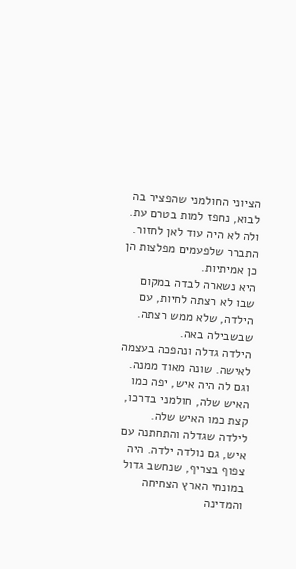הציוני החולמני שהפציר בה לבוא, נחפז למות בטרם עת. ולה לא היה עוד לאן לחזור.
התברר שלפעמים מפלצות הן כן אמיתיות.
היא נשארה לבדה במקום שבו לא רצתה לחיות, עם הילדה, שלא ממש רצתה. שבשבילה באה.
הילדה גדלה ונהפכה בעצמה לאישה. שונה מאוד ממנה. וגם לה היה איש, יפה כמו האיש שלה, חולמני בדרכו, קצת כמו האיש שלה.
לילדה שגדלה והתחתנה עם איש, גם נולדה ילדה. היה צפוף בצריף, שנחשב גדול במונחי הארץ הצחיחה והמדינה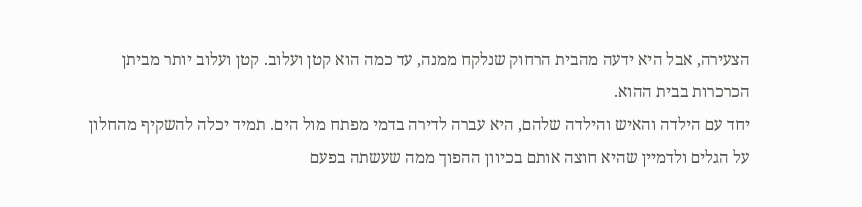הצעירה, אבל היא ידעה מהבית הרחוק שנלקח ממנה, עד כמה הוא קטן ועלוב. קטן ועלוב יותר מביתן הכרכרות בבית ההוא.
יחד עם הילדה והאיש והילדה שלהם, היא עברה לדירה בדמי מפתח מול הים. תמיד יכלה להשקיף מהחלון על הגלים ולדמיין שהיא חוצה אותם בכיוון ההפוך ממה שעשתה בפעם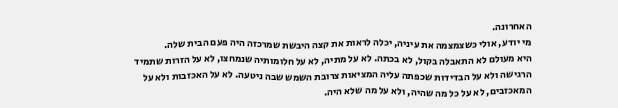האחרונה.
מי יודע, אולי כשצמצמה את עיניה, יכלה לראות את קצה היבשת שמרכזה היה פעם הבית שלה.
היא מעולם לא התאבלה בקול, לא בכתה. לא על מתיה, לא על חלומותיה שנמחצו, לא על הזרות שתמיד הרגישה ולא על הבדידות שכפתה עליה המציאות צרובת השמש שבה ניטעה. לא על האכזבות ולא על המאכזבים, לא על כל מה שהיה, ולא על מה שלא היה.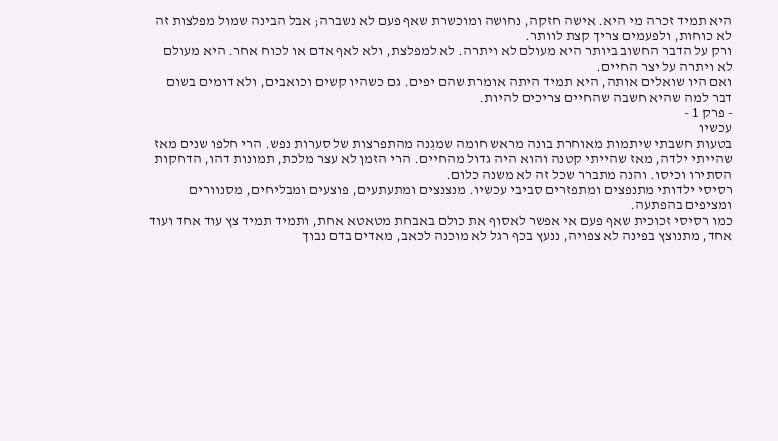היא תמיד זכרה מי היא. אישה חזקה, נחושה ומוכשרת שאף פעם לא נשברה; אבל הבינה שמול מפלצות זה לא כוחות, ולפעמים צריך קצת לוותר.
ורק על הדבר החשוב ביותר היא מעולם לא ויתרה. לא למפלצת, ולא לאף אדם או לכוח אחר. היא מעולם לא ויתרה על יצר החיים.
ואם היו שואלים אותה, היא תמיד היתה אומרת שהם יפים. גם כשהיו קשים וכואבים, ולא דומים בשום דבר למה שהיא חשבה שהחיים צריכים להיות.
- פרק 1 -
עכשיו
בטעות חשבתי שיתמות מאוחרת בונה מראש חומה שמגִנה מהתפרצות של סערות נפש. הרי חלפו שנים מאז שהייתי ילדה, מאז שהייתי קטנה והוא היה גדול מהחיים. הרי הזמן לא עצר מלכת, תמונות דהו, הדחקות הסתירו וכיסו. והנה מתברר שכל זה לא משנה כלום.
רסיסי ילדותי מתנפצים ומתפזרים סביבי עכשיו. מנצנצים ומתעתעים, פוצעים ומבליחים, מסנוורים ומציפים בהפתעה.
כמו רסיסי זכוכית שאף פעם אי אפשר לאסוף את כולם באבחת מטאטא אחת, ותמיד תמיד צץ עוד אחד ועוד אחד, מתנוצץ בפינה לא צפויה, ננעץ בכף רגל לא מוכנה לכאב, מאדים בדם נבוך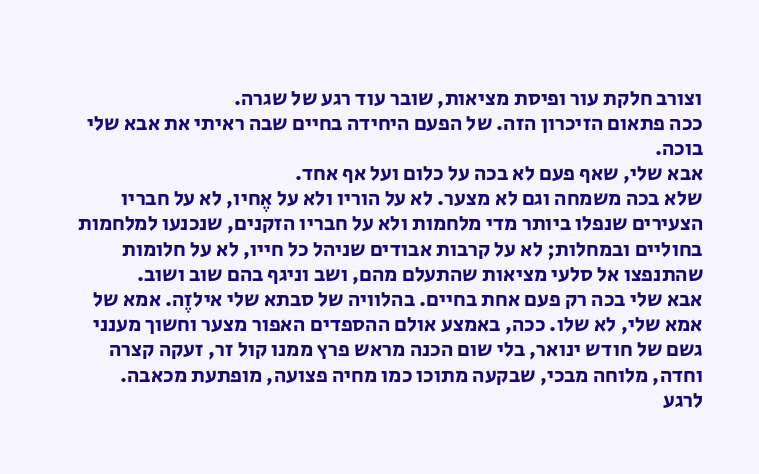וצורב חלקת עור ופיסת מציאות, שובר עוד רגע של שגרה.
ככה פתאום הזיכרון הזה. של הפעם היחידה בחיים שבה ראיתי את אבא שלי בוכה.
אבא שלי, שאף פעם לא בכה על כלום ועל אף אחד.
שלא בכה משמחה וגם לא מצער. לא על הוריו ולא על אֶחיו, לא על חבריו הצעירים שנפלו ביותר מדי מלחמות ולא על חבריו הזקנים, שנכנעו למלחמות בחוליים ובמחלות; לא על קרבות אבודים שניהל כל חייו, לא על חלומות שהתנפצו אל סלעי מציאות שהתעלם מהם, ושב וניגף בהם שוב ושוב.
אבא שלי בכה רק פעם אחת בחיים. בהלוויה של סבתא שלי אילזֶה. אמא של אמא שלי, לא שלו. ככה, באמצע אולם ההספדים האפור מצער וחשוך מענני גשם של חודש ינואר, בלי שום הכנה מראש פרץ ממנו קול זר, זעקה קצרה וחדה, מלוחה מבכי, שבקעה מתוכו כמו מחיה פצועה, מופתעת מכאבה.
לרגע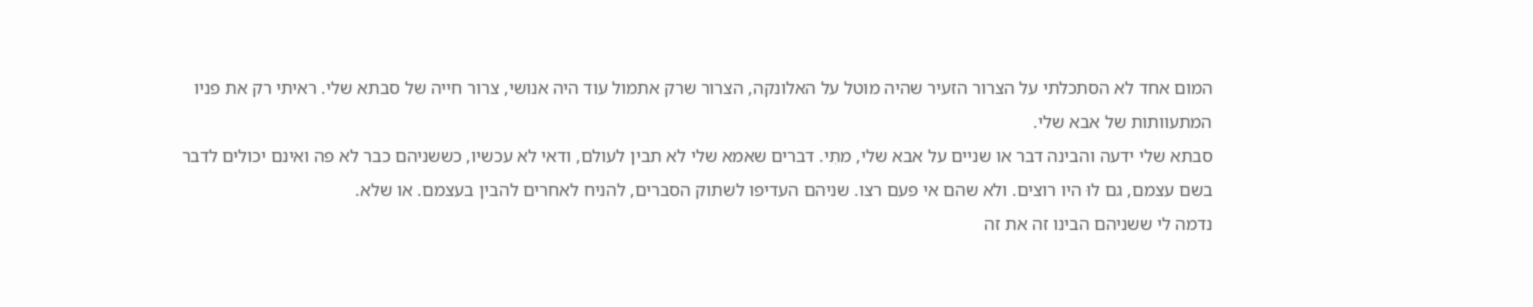המום אחד לא הסתכלתי על הצרור הזעיר שהיה מוטל על האלונקה, הצרור שרק אתמול עוד היה אנושי, צרור חייה של סבתא שלי. ראיתי רק את פניו המתעוותות של אבא שלי.
סבתא שלי ידעה והבינה דבר או שניים על אבא שלי, מתִי. דברים שאמא שלי לא תבין לעולם, ודאי לא עכשיו, כששניהם כבר לא פה ואינם יכולים לדבר בשם עצמם, גם לוּ היו רוצים. ולא שהם אי פעם רצו. שניהם העדיפו לשתוק הסברים, להניח לאחרים להבין בעצמם. או שלא.
נדמה לי ששניהם הבינו זה את זה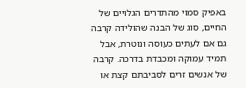באפיק סמוי מהתדרים הגלויים של החיים, סוג של הבנה שהולידה קרבה גם אם לעתים כעוסה ונוטרת, אבל תמיד עמוקה ומכבדת בדרכה. קרבה של אנשים זרים לסביבתם קצת או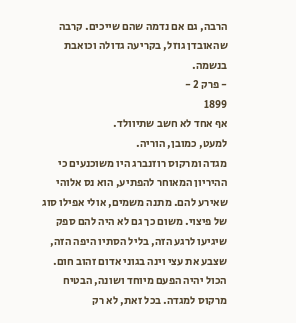הרבה, גם אם נדמה שהם שייכים. קרבה שהאובדן גוזל, בקריעה גדולה וכואבת בנשמה.
- פרק 2 -
1899
אף אחד לא חשב שתיוולד.
למעט, כמובן, הוריה.
מגדה ומרקוס רוזנברג היו משוכנעים כי ההיריון המאוחר להפתיע, הוא נס אלוהי שאירע להם. מתנה משמים, אולי אפילו סוג של פיצוי. משום כך גם לא היה להם ספק שיגיעו לרגע הזה, בליל הסתיו היפה הזה, שצבע את עצי וינה בגוני אדום זהוב חום.
הכול יהיה הפעם מיוחד ושונה, הבטיח מרקוס למגדה. בכל זאת, לא רק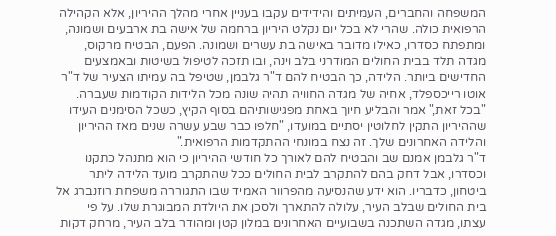המשפחה והחברים, העמיתים והידידים עקבו בעניין אחרי מהלך ההיריון, אלא הקהילה הרפואית כולה. שהרי לא בכל יום נקלט היריון ברחמה של אישה בת ארבעים ושמונה, ומתפתח כסדרו, כאילו מדובר באישה בת עשרים ושמונה. הפעם, הבטיח מרקוס, מגדה תלד בבית החולים המודרני בלב וינה, ובו תזכה לטיפול בשיטות ובאמצעים החדישים ביותר. הלידה, כך הבטיח להם ד"ר גלבמן, שטיפל בה עמיתו הצעיר של ד"ר אוטו רייכספלד, אחיה של מגדה החוויה תהיה שונה מכל הלידות הקודמות שעברה. "בכל זאת," אמר והבליע חיוך באחת מפגישותיהם בסוף הקיץ, כשכל הסימנים העידו שההיריון התקין לחלוטין יסתיים במועדו, "חלפו כבר שבע עשרה שנים מאז ההיריון והלידה האחרונים שלך. זה נצח במונחי ההתקדמות הרפואית."
ד"ר גלבמן אמנם שב והבטיח להם לאורך כל חודשי ההיריון כי הוא מתנהל כתקנו וכסדרו, אבל דחק בהם להתקרב לבית החולים ככל שהתקרב מועד הלידה ליתר ביטחון, כדבריו. הוא ידע שהנסיעה מהפרוור האמיד שבו התגוררה משפחת רוזנברג אל בית החולים שבלב העיר, עלולה להתארך ולסכן את היולדת המבוגרת שלו. על פי עצתו, מגדה השתכנה בשבועיים האחרונים במלון קטן ומהודר בלב העיר, מרחק דקות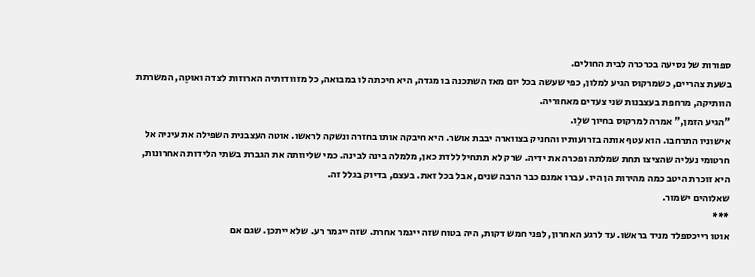ספורות של נסיעה בכרכרה לבית החולים.
בשעת צהריים, כשמרקוס הגיע למלון, כפי שעשה בכל יום מאז השתכנה בו מגדה, היא חיכתה לו במבואה, כל מזוודותיה הארוזות לצדה ואוּטֶה, המשרתת הוותיקה, מרחפת בעצבנות שני צעדים מאחוריה.
"הגיע הזמן," אמרה למרקוס בחיוך שלֵו.
אישוניו התרחבו. הוא עטף אותה בזרועותיו והחניק בצווארה יבבת אושר. היא חיבקה אותו בחזרה ונשקה לראשו. אוטה העצבנית השפילה את עיניה אל חרטומי נעליה שהציצו תחת שמלתה ופכרה את ידיה. שרק לא תתחיל ללדת כאן, מלמלה בינה לבינה. כמי שליוותה את הגברת בשתי הלידות האחרונות, היא זוכרת היטב כמה מהירות הן היו. עברו אמנם כבר הרבה שנים, אבל בכל זאת. בעצם, בדיוק בגלל זה.
שאלוהים ישמור.
***
אוטו רייכספלד מניד בראשו. עד לרגע האחרון, לפני חמש דקות, היה בטוח שזה ייגמר אחרת. שזה ייגמר רע. שלא ייתכן. שגם אם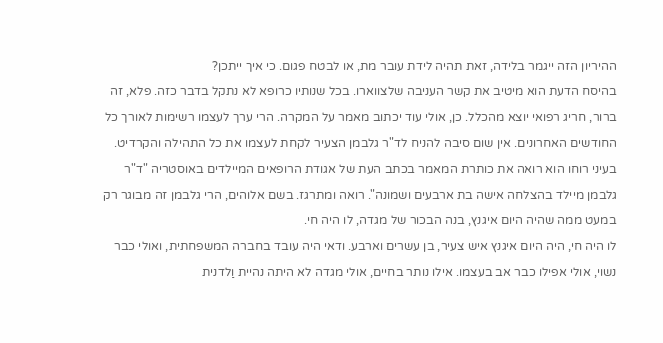ההיריון הזה ייגמר בלידה, זאת תהיה לידת עובר מת, או לבטח פגום. כי איך ייתכן?
בהיסח הדעת הוא מיטיב את קשר העניבה שלצווארו. בכל שנותיו כרופא לא נתקל בדבר כזה. פלא, זה ברור, חריג רפואי יוצא מהכלל. כן, אולי עוד יכתוב מאמר על המקרה. הרי ערך לעצמו רשימות לאורך כל החודשים האחרונים. אין שום סיבה להניח לד"ר גלבמן הצעיר לקחת לעצמו את כל התהילה והקרדיט. בעיני רוחו הוא רואה את כותרת המאמר בכתב העת של אגודת הרופאים המיילדים באוסטריה "ד"ר גלבמן מיילד בהצלחה אישה בת ארבעים ושמונה". רואה ומתרגז. בשם אלוהים, הרי גלבמן זה מבוגר רק במעט ממה שהיה היום איגנץ, בנה הבכור של מגדה, לו היה חי.
לו היה חי, היה היום איגנץ איש צעיר, בן עשרים וארבע. ודאי היה עובד בחברה המשפחתית, ואולי כבר נשוי, אולי אפילו כבר אב בעצמו. אילו נותר בחיים, אולי מגדה לא היתה נהיית וַלדנית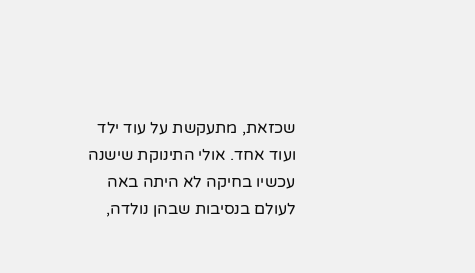שכזאת, מתעקשת על עוד ילד ועוד אחד. אולי התינוקת שישנה עכשיו בחיקה לא היתה באה לעולם בנסיבות שבהן נולדה,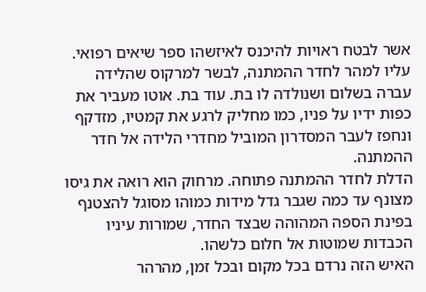אשר לבטח ראויות להיכנס לאיזשהו ספר שיאים רפואי.
עליו למהר לחדר ההמתנה, לבשר למרקוס שהלידה עברה בשלום ושנולדה לו בת. עוד בת. אוטו מעביר את כפות ידיו על פניו, כמו מחליק לרגע את קמטיו, מזדקף ונחפז לעבר המסדרון המוביל מחדרי הלידה אל חדר ההמתנה.
הדלת לחדר ההמתנה פתוחה. מרחוק הוא רואה את גיסו מצונף עד כמה שגבר גדל מידות כמוהו מסוגל להצטנף בפינת הספה המהוהה שבצד החדר, שמורות עיניו הכבדות שמוטות אל חלום כלשהו.
האיש הזה נרדם בכל מקום ובכל זמן, מהרהר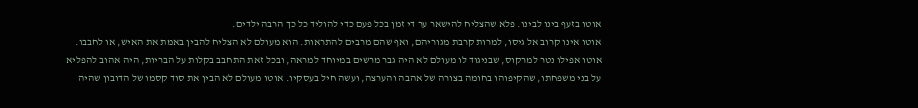אוטו בזעף בינו לבינו. פלא שהצליח להישאר ער די זמן בכל פעם כדי להוליד כל כך הרבה ילדים.
אוטו אינו קרוב אל גיסו, למרות קרבת מגוריהם, ואף שהם מרבים להתראות. הוא מעולם לא הצליח להבין באמת את האיש, או לחבבו. אוטו אפילו נטר למרקוס, שבניגוד לו מעולם לא היה גבר מרשים במיוחד למראה, ובכל זאת התחבב בקלות על הבריות, היה אהוב להפליא על בני משפחתו, שהקיפוהו בחומה בצורה של אהבה והערצה, ועשה חיל בעסקיו. אוטו מעולם לא הבין את סוד קסמו של הדובון שהיה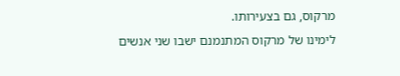מרקוס, גם בצעירותו.
לימינו של מרקוס המתנמנם ישבו שני אנשים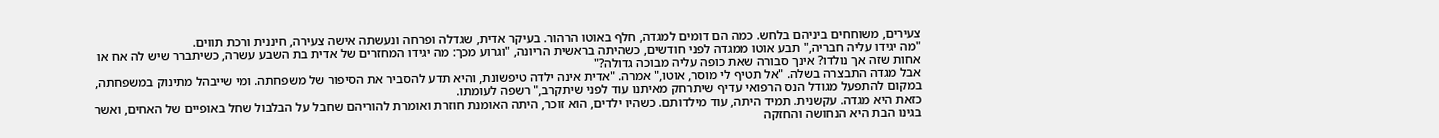צעירים, משוחחים ביניהם בלחש. כמה הם דומים למגדה, חלף באוטו הרהור. בעיקר אדית, שגדלה ופרחה ונעשתה אישה צעירה, חיננית ורכת תווים.
"מה יגידו עליה חבריה," תבע אוטו ממגדה לפני חודשים, כשהיתה בראשית הריונה, "וגרוע מכך: מה יגידו המחזרים של אדית בת השבע עשרה, כשיתברר שיש לה אח או אחות שזה אך נולדו? אינך סבורה שאת כופה עליה מבוכה גדולה?"
אבל מגדה התבצרה בשלה. "אל תטיף לי מוסר, אוטו," אמרה. "אדית אינה ילדה טיפשונת, והיא תדע להסביר את הסיפור של משפחתה. ומי שייבהל מתינוק במשפחתה, במקום להתפעל מגודל הנס הרפואי עדיף שיתרחק מאיתנו עוד לפני שיתקרב," רשפה לעומתו.
כזאת היא מגדה. עקשנית. תמיד היתה, עוד מילדותם. כשהיו ילדים, הוא זוכר, היתה האומנת חוזרת ואומרת להוריהם שחבל על הבלבול שחל באופיים של האחים, ואשר בגינו הבת היא הנחושה והחזקה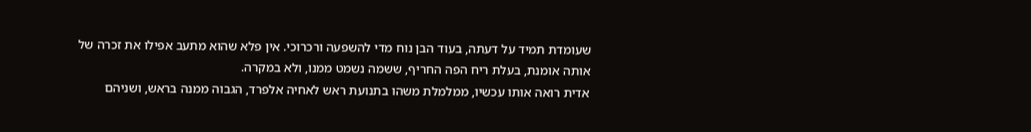שעומדת תמיד על דעתה, בעוד הבן נוח מדי להשפעה ורכרוכי. אין פלא שהוא מתעב אפילו את זכרה של אותה אומנת, בעלת ריח הפה החריף, ששמה נשמט ממנו, ולא במקרה.
אדית רואה אותו עכשיו, ממלמלת משהו בתנועת ראש לאחיה אלפרד, הגבוה ממנה בראש, ושניהם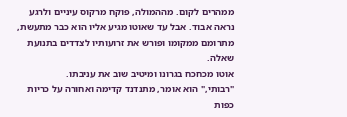ממהרים לקום. מההמולה, פוקח מרקוס עיניים ולרגע נראה אבוד. אבל עד שאוטו מגיע אליו הוא כבר מתעשת, מתרומם ממקומו ופורש את זרועותיו לצדדים בתנועת שאלה.
אוטו מכחכח בגרונו ומיטיב שוב את עניבתו.
"רבותי," הוא אומר, מתנדנד קדימה ואחורה על כריות כפות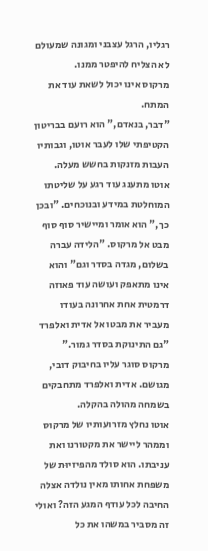רגליו, הרגל עצבני ומגונה שמעולם לא הצליח להיפטר ממנו.
מרקוס אינו יכול לשאת עוד את המתח.
"דבר, בנאדם," הוא רועם בבריטון הקטיפתי שלו לעבר אוטו, וגבותיו העבות מזנקות בחשש מעלה.
אוטו מתענג עוד רגע על שליטתו המוחלטת במידע ובנוכחים. "ובכן כך," הוא אומר ומיישיר סוף סוף מבט אל מרקוס. "הלידה עברה בשלום, מגדה בסדר וגם" והוא אינו מתאפק ועושה עוד פאוזה דרמטית אחת אחרונה בעודו מעביר את מבטו אל אדית ואלפרד "גם התינוקת בסדר גמור."
מרקוס סוגר עליו בחיבוק דובי, מגושם. אדית ואלפרד מתחבקים בשמחה מהולה בהקלה.
אוטו נחלץ מזרועותיו של מרקוס וממהר ליישר את מקטורנו ואת עניבתו. הוא סולד מהפיזיוּת של משפחת אחותו מאין נולדה אצלה החיבה לכל עודף המגע הזה? ואולי זה מסביר במשהו את כל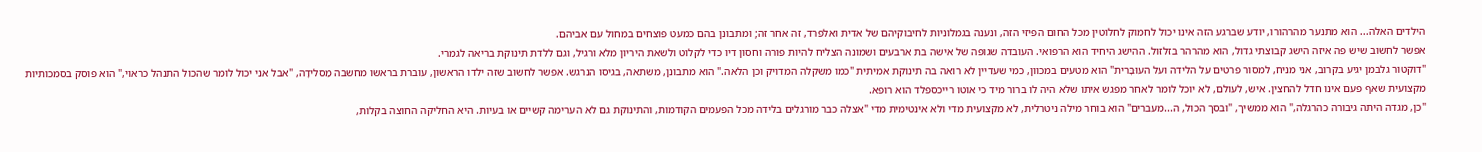הילדים האלה... הוא מתנער מהרהורו, יודע שברגע הזה אינו יכול לחמוק לחלוטין מכל החום הפיזי הזה, ונענה בגמלוניות לחיבוקיהם של אדית ואלפרד, זה אחר זה; ומתבונן בהם כמעט פוצחים במחול עם אביהם.
אפשר לחשוב שיש פה איזה הישג קבוצתי גדול, הוא מהרהר בזלזול. ההישג היחיד הוא הרפואי. העובדה שגופה של אישה בת ארבעים ושמונה הצליח להיות פורה וחסון דיו כדי לקלוט ולשאת היריון מלא ורגיל, וגם ללדת תינוקת בריאה לגמרי.
"דוקטור גלבמן יגיע בקרוב, אני מניח, למסור פרטים על הלידה ועל העוּבָּרית" הוא מטעים במכוון, כמי שעדיין לא רואה בה תינוקת אמיתית "כמו משקלה המדויק וכן הלאה." הוא מתבונן, משתאה, בגיסו הנרגש. אפשר לחשוב שזה ילדו הראשון, עוברת בראשו מחשבה מַסלידָה, "אבל אני יכול לומר שהכול התנהל כראוי," הוא פוסק בסמכותיות מקצועית שאף פעם אינו חדל להחצין. איש, לעולם, לא יוכל לומר לאחר מפגש איתו שלא היה לו ברור מיד כי אוטו רייכספלד הוא רופא.
"כן, מגדה היתה גיבורה כהרגלה," הוא ממשיך, "ובסך הכול, ה...מעברים" הוא בוחר מילה ניטרלית, לא מקצועית מדי ולא אינטימית מדי "אצלה כבר מורגלים בלידה מכל הפעמים הקודמות, והתינוקת גם לא הערימה קשיים או בעיות. היא החליקה החוצה בקלות,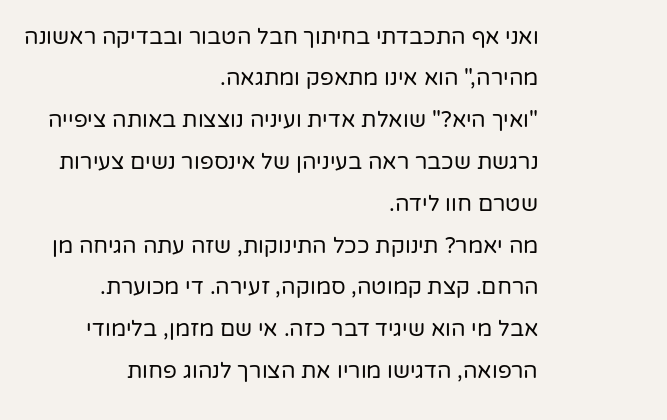ואני אף התכבדתי בחיתוך חבל הטבור ובבדיקה ראשונה מהירה," הוא אינו מתאפק ומתגאה.
"ואיך היא?" שואלת אדית ועיניה נוצצות באותה ציפייה נרגשת שכבר ראה בעיניהן של אינספור נשים צעירות שטרם חוו לידה.
מה יאמר? תינוקת ככל התינוקות, שזה עתה הגיחה מן הרחם. קצת קמוטה, סמוקה, זעירה. די מכוערת.
אבל מי הוא שיגיד דבר כזה. אי שם מזמן, בלימודי הרפואה, הדגישו מוריו את הצורך לנהוג פחות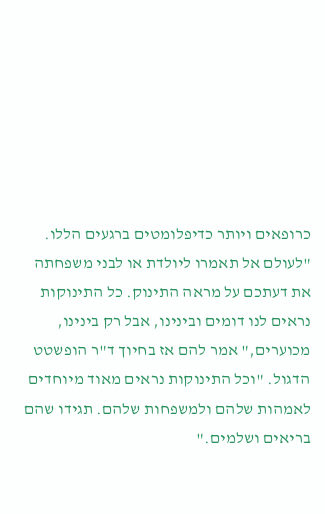כרופאים ויותר כדיפלומטים ברגעים הללו. "לעולם אל תאמרו ליולדת או לבני משפחתה את דעתכם על מראה התינוק. כל התינוקות נראים לנו דומים ובינינו, אבל רק בינינו, מכוערים," אמר להם אז בחיוך ד"ר הופשטט הדגול. "וכל התינוקות נראים מאוד מיוחדים לאמהות שלהם ולמשפחות שלהם. תגידו שהם בריאים ושלמים."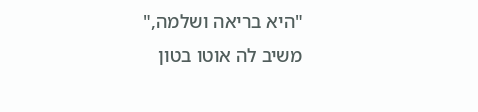"היא בריאה ושלמה," משיב לה אוטו בטון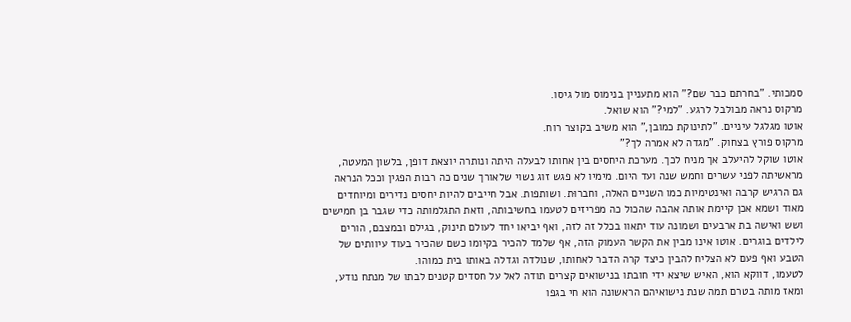סמכותי. "בחרתם כבר שם?" הוא מתעניין בנימוס מול גיסו.
מרקוס נראה מבולבל לרגע. "למי?" הוא שואל.
אוטו מגלגל עיניים. "לתינוקת כמובן," הוא משיב בקוצר רוח.
מרקוס פורץ בצחוק. "מגדה לא אמרה לך?"
אוטו שוקל להיעלב אך מניח לכך. מערכת היחסים בין אחותו לבעלה היתה ונותרה יוצאת דופן, בלשון המעטה, מראשיתה לפני עשרים וחמש שנה ועד היום. מימיו לא פגש זוג נשוי שלאורך שנים כה רבות הפגין וככל הנראה גם הרגיש קרבה ואינטימיות כמו השניים האלה, וחברוּת. ושותפות. אבל חייבים להיות יחסים נדירים ומיוחדים מאוד ושמא אכן קיימת אותה אהבה שהכול כה מפריזים לטעמו בחשיבותה, וזאת התגלמותה כדי שגבר בן חמישים ושש ואישה בת ארבעים ושמונה עוד יתאוו בכלל זה לזה, ואף יביאו יחד לעולם תינוק, בגילם ובמצבם, הורים לילדים בוגרים. אוטו אינו מבין את הקשר העמוק הזה, אף שלמד להכיר בקיומו כשם שהכיר בעוד עיוותים של הטבע ואף פעם לא הצליח להבין כיצד קרה הדבר לאחותו, שנולדה וגדלה באותו בית כמוהו.
לטעמו, דווקא הוא, האיש שיצא ידי חובתו בנישואים קצרים תודה לאל על חסדים קטנים לבתו של מנתח נודע, ומאז מותה בטרם תמה שנת נישואיהם הראשונה הוא חי בגפו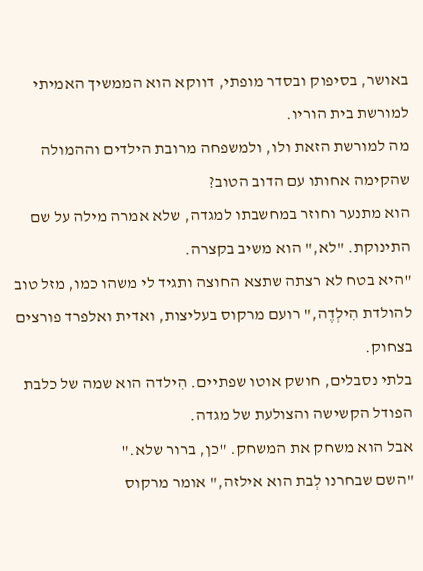באושר, בסיפוק ובסדר מופתי, דווקא הוא הממשיך האמיתי למורשת בית הוריו.
מה למורשת הזאת ולו, ולמשפחה מרובת הילדים וההמולה שהקימה אחותו עם הדוב הטוב?
הוא מתנער וחוזר במחשבתו למגדה, שלא אמרה מילה על שם התינוקת. "לא," הוא משיב בקצרה.
"היא בטח לא רצתה שתצא החוצה ותגיד לי משהו כמו, מזל טוב להולדת הִילְדֶה," רועם מרקוס בעליצות, ואדית ואלפרד פורצים בצחוק.
בלתי נסבלים, חושק אוטו שפתיים. הִילדה הוא שמה של כלבת הפודל הקשישה והצולעת של מגדה.
אבל הוא משחק את המשחק. "כן, ברור שלא."
"השם שבחרנו לְבת הוא אילזה," אומר מרקוס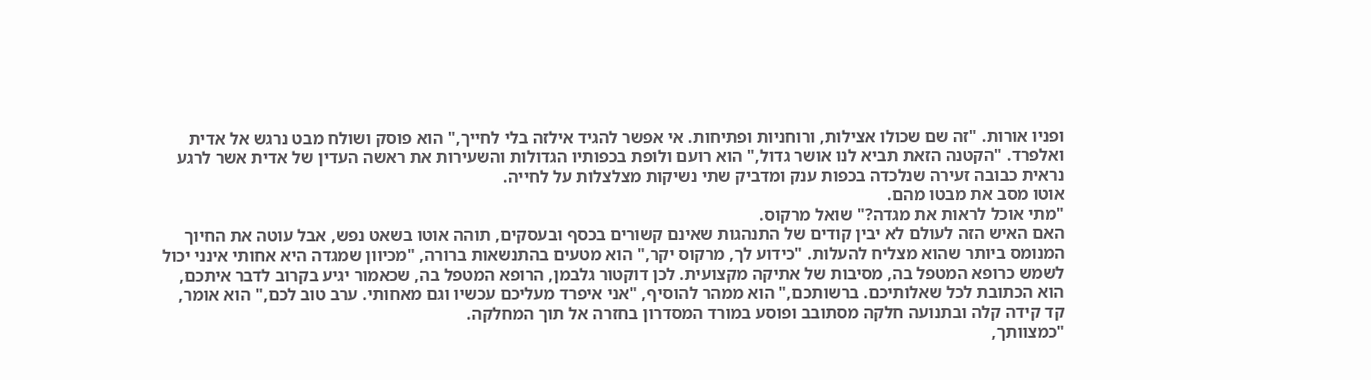ופניו אורות. "זה שם שכולו אצילות, ורוחניות ופתיחות. אי אפשר להגיד אילזה בלי לחייך," הוא פוסק ושולח מבט נרגש אל אדית ואלפרד. "הקטנה הזאת תביא לנו אושר גדול," הוא רועם ולופת בכפותיו הגדולות והשעירות את ראשה העדין של אדית אשר לרגע נראית כבובה זעירה שנלכדה בכפות ענק ומדביק שתי נשיקות מצלצלות על לחייה.
אוטו מסב את מבטו מהם.
"מתי אוכל לראות את מגדה?" שואל מרקוס.
האם האיש הזה לעולם לא יבין קודים של התנהגות שאינם קשורים בכסף ובעסקים, תוהה אוטו בשאט נפש, אבל עוטה את החיוך המנומס ביותר שהוא מצליח להעלות. "כידוע לך, מרקוס יקר," הוא מטעים בהתנשאות ברורה, "מכיוון שמגדה היא אחותי אינני יכול לשמש כרופא המטפל בה, מסיבות של אתיקה מקצועית. לכן דוקטור גלבמן, הרופא המטפל בה, שכאמור יגיע בקרוב לדבר איתכם, הוא הכתובת לכל שאלותיכם. ברשותכם," הוא ממהר להוסיף, "אני איפרד מעליכם עכשיו וגם מאחותי. ערב טוב לכם," הוא אומר, קד קידה קלה ובתנועה חלקה מסתובב ופוסע במורד המסדרון בחזרה אל תוך המחלקה.
"כמצוותך,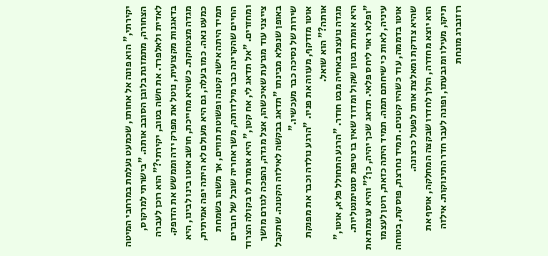יקירתי," הוא פונה אל אחותו, שכמעט נעלמת במרחבי המיטה הצחורה, מתמזגת בלובן הסובב אותה. "בישרתי למרקוס, לאדית ולאלפרד. את חשה בטוב, יקירתי?" הוא רוכן לעברה בדאגנות מקצועית, נוטל את מפרק ידה וממשש את הדופק.
מגדה מצטחקת. כשהיא מחייכת, חושב אוטו בינו לבינו, היא כמעט נאה. כמו בעלה, גם היא מעולם לא היתה יפה אמיתית, תמיד היתה אישה קטנה ופשוטת תווים, אך משהו בשמחת החיים שהקרינה כבר מילדותה, משך אחריה שובל של חברים ומחזרים. "אל תדאג לי, אח קטן," היא אומרת לו בקולה הצרוד צייצני עוד מגרעת שאיכשהו, אצל מגדה, נהפכה לגורם מושך באופן שנפלא מבינתו "תדאג בבקשה לאילזה הקטנה. שתקבל שירות של נסיכה כבר מעכשיו."
אוטו מזדקף, מעווה את פניו. "הרגע נולדה וכבר את מפנקת אותה?" הוא שואל.
מגדה נועצת באחיה מבט חודר. "הרגע התחולל פלא, אוטו," היא אומרת בטון שקול ומדוד שאין בו טיפת סנטימנטליות. "ופלא ראוי ליחס פלאי. תדאג שכך יהיה, כן?" והיא עוצמת את עיניה, לאות כי שיחתם תמה. תמיד היתה כזאת, רוטן לעצמו אוטו בדממה, עוד כשהיו קטנים. תמיד נחרצת, פוסקת, בטוחה שהיא צודקת ומאלצת אותו לפעול כרצונה.
הוא יוצא מחדרה, הולך לחדרו שבקצה המחלקה, אוסף את תיקו, מעילו ומגבעתו, ופונה לעבר חדר התינוקות. אילזה רוזנברג מונחת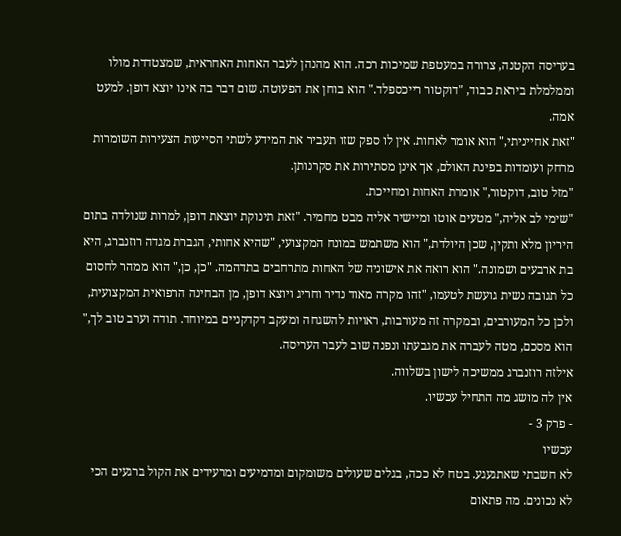בעריסה הקטנה, צרורה במעטפת שמיכות רכה. הוא מהנהן לעבר האחות האחראית, שמצטדדת מולו וממלמלת ביראת כבוד, "דוקטור רייכספלד." הוא בוחן את הפעוטה. שום דבר בה אינו יוצא דופן. למעט אמה.
"זאת אחייניתי," הוא אומר לאחות. אין לו ספק שזו תעביר את המידע לשתי הסייעות הצעירות השומרות מרחק ועומדות בפינת האולם, אך אינן מסתירות את סקרנותן.
"מזל טוב, דוקטור," אומרת האחות ומחייכת.
"שימי לב אליה," מטעים אוטו ומיישיר אליה מבט מחמיר. "זאת תינוקת יוצאת דופן, למרות שנולדה בתום היריון מלא ותקין, שכן היולדת," הוא משתמש במונח המקצועי, "שהיא אחותי, הגברת מגדה רוזנברג, היא בת ארבעים ושמונה." הוא רואה את אישוניה של האחות מתרחבים בתדהמה. "כן, כן," הוא ממהר לחסום כל תגובה נשית גועשת לטעמו, "זהו מקרה מאוד נדיר וחריג ויוצא דופן, מן הבחינה הרפואית המקצועית, ולכן כל המעורבים, ובמקרה זה מעורבות, ראויות להשגחה ומעקב דקדקניים במיוחד. תודה וערב טוב לך," הוא מסכם, מטה לעברה את מגבעתו ונפנה שוב לעבר העריסה.
אילזה רוזנברג ממשיכה לישון בשלווה.
אין לה מושג מה התחיל עכשיו.
- פרק 3 -
עכשיו
לא חשבתי שאתגעגע. בטח לא ככה, בגלים שעולים משומקום ומדמיעים ומרעידים את הקול ברגעים הכי לא נכונים. מה פתאום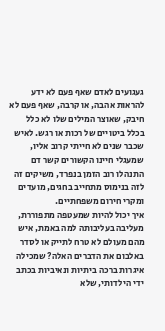געגועים לאדם שאף פעם לא ידע להראות אהבה, או קרבה, שאף פעם לא חיבק, שאוצר המילים שלו לא כלל בכלל ביטויים של רכות או רגש. לאיש שכבר שנים לא חייתי קרוב אליו, שמעגלי חיינו הקשורים קשר דם התנהלו רוב הזמן בנפרד, משיקים זה לזה בנימוס מתחייב בחגים, מועדים ומקרי חירום משפחתיים.
איך יכול להיות שמעטפה מתפוררת, מעליבה בעליבותה למה באמת, איש מהם מעולם לא טרח לתייק או לסדר באלבום את הדברים האלה? שמכילה איגרות ברכה ביתיות ונאיביות בכתב ידי הילדותי, שלא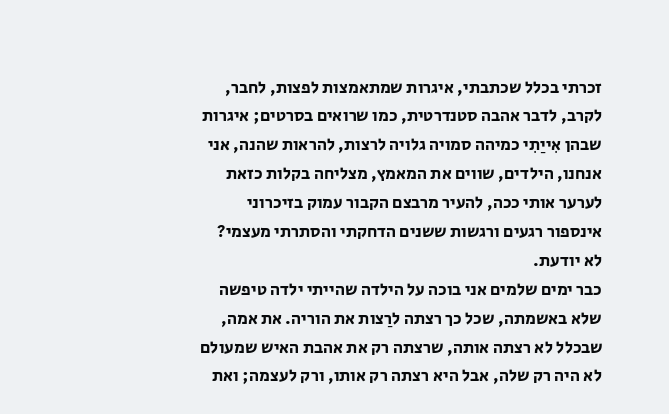זכרתי בכלל שכתבתי, איגרות שמתאמצות לפצות, לחבר, לקרב, לדבר אהבה סטנדרטית, כמו שרואים בסרטים; איגרות שבהן אִייַתִי כמיהה סמויה גלויה לרצות, להראות שהנה, אני אנחנו, הילדים, שווים את המאמץ, מצליחה בקלות כזאת לערער אותי ככה, להעיר מרבצם הקבור עמוק בזיכרוני אינספור רגעים ורגשות ששנים הדחקתי והסתרתי מעצמי?
לא יודעת.
כבר ימים שלמים אני בוכה על הילדה שהייתי ילדה טיפשה שלא באשמתה, שכל כך רצתה לרַצות את הוריה. את אמה, שבכלל לא רצתה אותה, שרצתה רק את אהבת האיש שמעולם לא היה רק שלה, אבל היא רצתה רק אותו, ורק לעצמה; ואת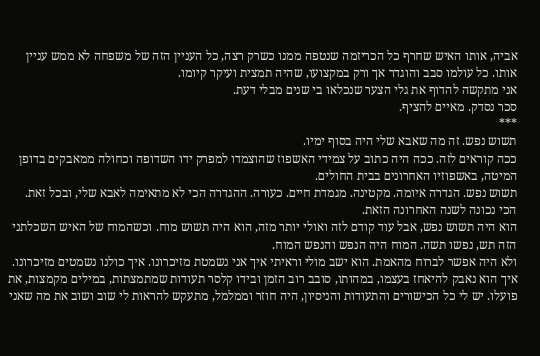אביה, אותו האיש שחרף כל הכריזמה שנטפה ממנו כשרק רצה, כל העניין הזה של משפחה לא ממש עניין אותו. כל עולמו סבב והוגדר אך ורק במקצועו, שהיה תמצית ועיקר קיומו.
אני מתקשה להדוף את גלי הצער שנכלאו בי שנים מבלי דעת.
סכר נסדק. מאיים להציף.
***
תשוש נפש. זה מה שאבא שלי היה בסוף ימיו.
ככה קוראים לזה. ככה היה כתוב על צמידי האשפוז שהוצמדו למפרק ידו השדופה וכחולה ממאבקים בדופן המיטה, באשפוזיו האחרונים בבית החולים.
תשוש נפש. הגדרה איומה. מקטינה. מגמדת חיים. כעורה. ההגדרה הכי לא מתאימה לאבא שלי, ובכל זאת. הכי נכונה לשנה האחרונה הזאת.
הוא היה תשוש נפש, אבל עוד קודם לזה ואולי יותר מזה, הוא היה תשוש מוח. וכשהמוח של האיש השכלתני הזה תש, נפשו תשה. המוח היה הנפש והנפש המוח.
ולא היה אפשר לברוח מהאמת. הוא ישב מולי וראיתי איך אני נשמטת מזיכרונו. איך כולנו נשמטים מזיכרונו. איך הוא נאבק להיאחז בעצמו, במהותו, סובב רוב הזמן ובידו קלסר תעודות שמתמצתות, במילים מקמצות, את פועלו. יש לי כל הכישורים והתעודות והניסיון, היה חוזר וממלמל, מתעקש להראות לי שוב ושוב את מה שאני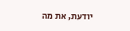יודעת, את מה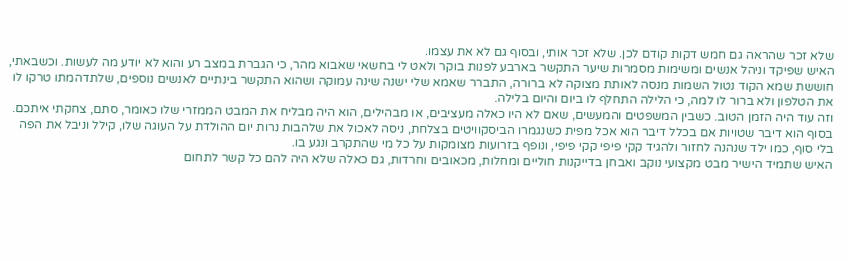שלא זכר שהראה גם חמש דקות קודם לכן. שלא זכר אותי, ובסוף גם לא את עצמו.
האיש שפיקד וניהל אנשים ומשימות מסמרות שיער התקשר בארבע לפנות בוקר ולאט לי בחשאי שאבוא מהר, כי הגברת במצב רע והוא לא יודע מה לעשות. וכשבאתי, חוששת שמא הקוד נטול השמות מנסה לאותת מצוקה לא ברורה, התברר שאמא שלי ישנה שינה עמוקה ושהוא התקשר בינתיים לאנשים נוספים, שלתדהמתו טרקו לו את הטלפון ולא ברור לו למה, כי הלילה התחלף לו ביום והיום בלילה.
וזה עוד היה הזמן הטוב. כשבין המשפטים והמעשים, שאם לא היו כאלה מעציבים, או מבהילים, הוא היה מבליח את המבט הממזרי שלו כאומר, סתם, צחקתי איתכם.
בסוף הוא דיבר שטויות אם בכלל דיבר הוא אכל מפית כשנגמרו הביסקוויטים בצלחת, ניסה לאכול את שלהבות נרות יום ההולדת על העוגה שלו, קילל וניבל את הפה בלי סוף, כמו ילד שנהנה לחזור ולהגיד קקי פיפי קקי פיפי, ונופף בזרועות מצומקות על כל מי שהתקרב ונגע בו.
האיש שתמיד הישיר מבט מקצועי נוקב ואבחן בדייקנות חוליים ומחלות, מכאובים וחרדות, גם כאלה שלא היה להם כל קשר לתחום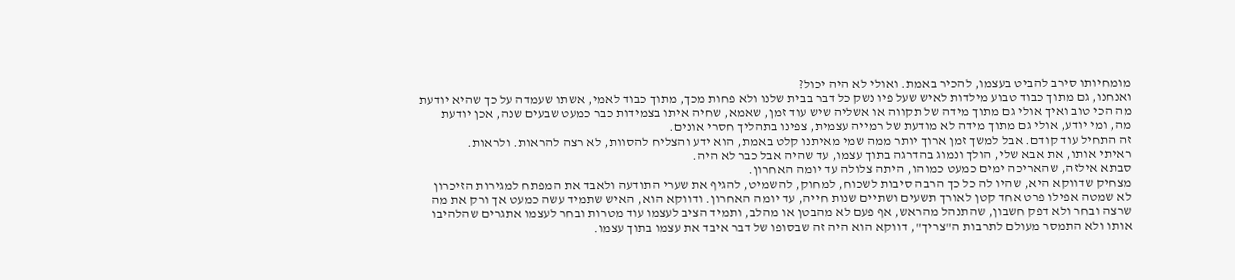מומחיותו סירב להביט בעצמו, להכיר באמת. ואולי לא היה יכול?
ואנחנו, גם מתוך כבוד טבוע מילדות לאיש שעל פיו נשק כל דבר בבית שלנו ולא פחות מכך, מתוך כבוד לאמי, אשתו שעמדה על כך שהיא יודעת מה הכי טוב ואיך אולי גם מתוך מידה של תקווה או אשליה שיש עוד זמן, שאמא, שחיה איתו בצמידות כבר כמעט שבעים שנה, אכן יודעת מה, ומי יודע, אולי גם מתוך מידה לא מודעת של רמייה עצמית, צפינו בתהליך חסרי אונים.
זה התחיל עוד קודם. אבל למשך זמן ארוך יותר ממה שמי מאיתנו קלט באמת, הוא ידע והצליח להסוות, לא רצה להראות. ולראות.
ראיתי אותו, את אבא שלי, הולך ונמוג בהדרגה בתוך עצמו, עד שהיה אבל כבר לא היה.
סבתא אילזה, שהאריכה ימים כמעט כמוהו, היתה צלולה עד יומה האחרון.
מצחיק שדווקא היא, שהיו לה כל כך הרבה סיבות לשכוח, למחוק, להשמיט, להגיף את שערי התודעה ולאבד את המפתח למגירות הזיכרון לא שמטה אפילו פרט אחד קטן לאורך תשעים ושתיים שנות חייה, עד יומה האחרון. ודווקא הוא, האיש שתמיד עשה כמעט אך ורק את מה שרצה ובחר ולא דפק חשבון, שהתנהל מהראש, אף פעם לא מהבטן או מהלב, ותמיד הציב לעצמו עוד מטרות ובחר לעצמו אתגרים שהלהיבו אותו ולא התמסר מעולם לתרבות ה"צריך", דווקא הוא היה זה שבסופו של דבר איבד את עצמו בתוך עצמו.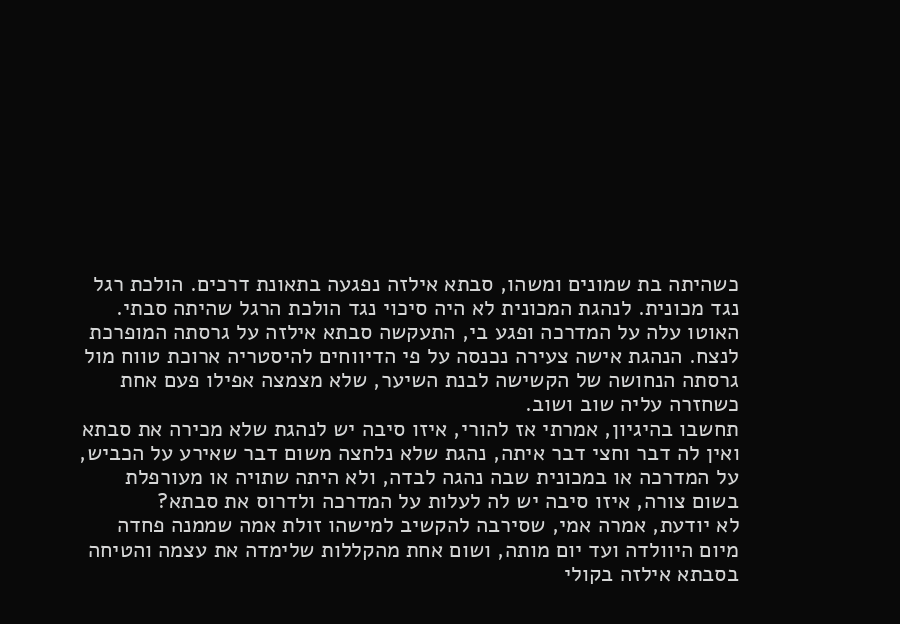כשהיתה בת שמונים ומשהו, סבתא אילזה נפגעה בתאונת דרכים. הולכת רגל נגד מכונית. לנהגת המכונית לא היה סיכוי נגד הולכת הרגל שהיתה סבתי.
האוטו עלה על המדרכה ופגע בי, התעקשה סבתא אילזה על גרסתה המופרכת לנצח. הנהגת אישה צעירה נכנסה על פי הדיווחים להיסטריה ארוכת טווח מול גרסתה הנחושה של הקשישה לבנת השיער, שלא מצמצה אפילו פעם אחת כשחזרה עליה שוב ושוב.
תחשבו בהיגיון, אמרתי אז להורי, איזו סיבה יש לנהגת שלא מכירה את סבתא ואין לה דבר וחצי דבר איתה, נהגת שלא נלחצה משום דבר שאירע על הכביש, על המדרכה או במכונית שבה נהגה לבדה, ולא היתה שתויה או מעורפלת בשום צורה, איזו סיבה יש לה לעלות על המדרכה ולדרוס את סבתא?
לא יודעת, אמרה אמי, שסירבה להקשיב למישהו זולת אמה שממנה פחדה מיום היוולדה ועד יום מותה, ושום אחת מהקללות שלימדה את עצמה והטיחה בסבתא אילזה בקולי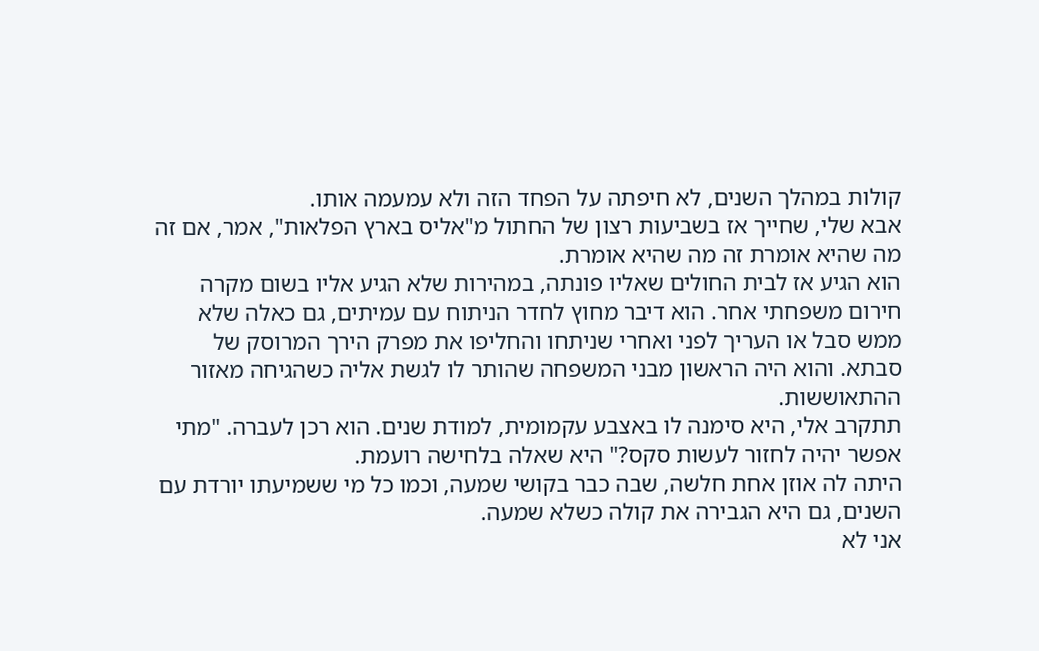קולות במהלך השנים, לא חיפתה על הפחד הזה ולא עמעמה אותו.
אבא שלי, שחייך אז בשביעות רצון של החתול מ"אליס בארץ הפלאות", אמר, אם זה מה שהיא אומרת זה מה שהיא אומרת.
הוא הגיע אז לבית החולים שאליו פונתה, במהירות שלא הגיע אליו בשום מקרה חירום משפחתי אחר. הוא דיבר מחוץ לחדר הניתוח עם עמיתים, גם כאלה שלא ממש סבל או העריך לפני ואחרי שניתחו והחליפו את מפרק הירך המרוסק של סבתא. והוא היה הראשון מבני המשפחה שהותר לו לגשת אליה כשהגיחה מאזור ההתאוששות.
תתקרב אלי, היא סימנה לו באצבע עקמומית, למודת שנים. הוא רכן לעברה. "מתי אפשר יהיה לחזור לעשות סקס?" היא שאלה בלחישה רועמת.
היתה לה אוזן אחת חלשה, שבה כבר בקושי שמעה, וכמו כל מי ששמיעתו יורדת עם השנים, גם היא הגבירה את קולה כשלא שמעה.
אני לא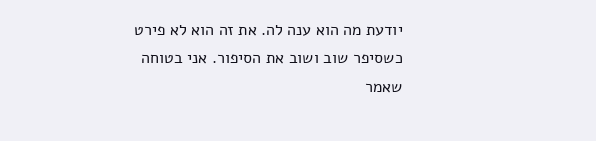יודעת מה הוא ענה לה. את זה הוא לא פירט כשסיפר שוב ושוב את הסיפור. אני בטוחה שאמר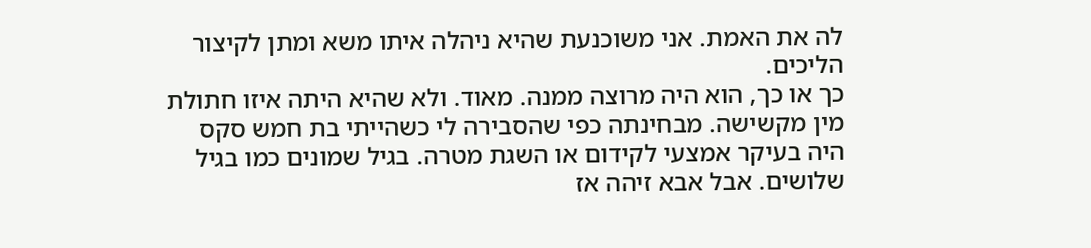לה את האמת. אני משוכנעת שהיא ניהלה איתו משא ומתן לקיצור הליכים.
כך או כך, הוא היה מרוצה ממנה. מאוד. ולא שהיא היתה איזו חתולת מין מקשישה. מבחינתה כפי שהסבירה לי כשהייתי בת חמש סקס היה בעיקר אמצעי לקידום או השגת מטרה. בגיל שמונים כמו בגיל שלושים. אבל אבא זיהה אז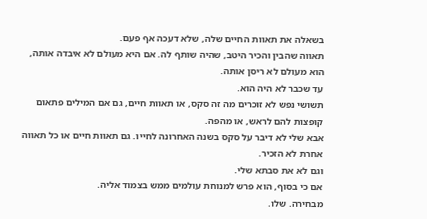בשאלה את תאוות החיים שלה, שלא דעכה אף פעם.
תאווה שהבין והכיר היטב, שהיה שותף לה. אם היא מעולם לא איבדה אותה, הוא מעולם לא ריסן אותה.
עד שכבר לא היה הוא.
תשושי נפש לא זוכרים מה זה סקס, או תאוות חיים, גם אם המילים פתאום קופצות להם לראש, או מהפה.
אבא שלי לא דיבר על סקס בשנה האחרונה לחייו. גם תאוות חיים או כל תאווה אחרת לא הזכיר.
וגם לא את סבתא שלי.
אם כי בסוף, הוא פרש למנוחת עולמים ממש בצמוד אליה.
מבחירה. שלו.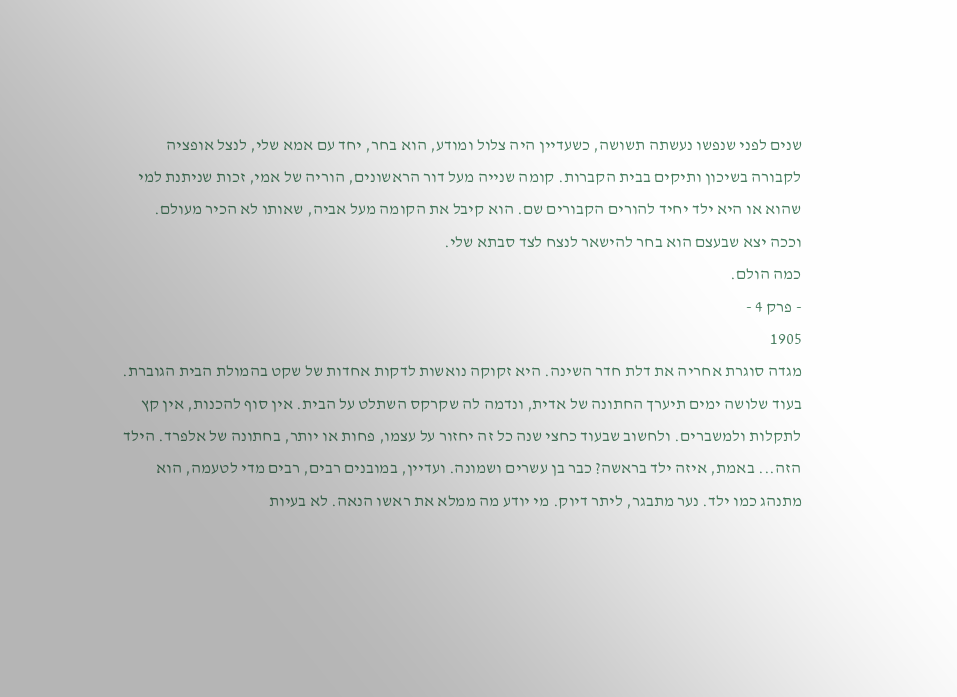שנים לפני שנפשו נעשתה תשושה, כשעדיין היה צלול ומודע, הוא בחר, יחד עם אמא שלי, לנצל אופציה לקבורה בשיכון ותיקים בבית הקברות. קומה שנייה מעל דור הראשונים, הוריה של אמי, זכות שניתנת למי שהוא או היא ילד יחיד להורים הקבורים שם. הוא קיבל את הקומה מעל אביה, שאותו לא הכיר מעולם. וככה יצא שבעצם הוא בחר להישאר לנצח לצד סבתא שלי.
כמה הולם.
- פרק 4 -
1905
מגדה סוגרת אחריה את דלת חדר השינה. היא זקוקה נואשות לדקות אחדות של שקט בהמולת הבית הגוברת. בעוד שלושה ימים תיערך החתונה של אדית, ונדמה לה שקרקס השתלט על הבית. אין סוף להכנות, אין קץ לתקלות ולמשברים. ולחשוב שבעוד כחצי שנה כל זה יחזור על עצמו, פחות או יותר, בחתונה של אלפרד. הילד הזה... באמת, איזה ילד בראשה? כבר בן עשרים ושמונה. ועדיין, במובנים רבים, רבים מדי לטעמה, הוא מתנהג כמו ילד. נער מתבגר, ליתר דיוק. מי יודע מה ממלא את ראשו הנאה. לא בעיות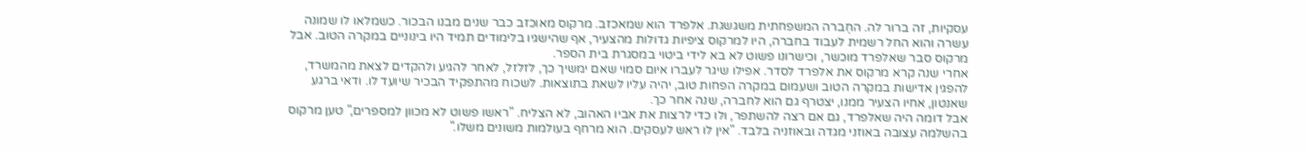עסקיות, זה ברור לה. החֶברה המשפחתית משגשגת. אלפרד הוא שמאכזב. מרקוס מאוכזב כבר שנים מבנו הבכור. כשמלאו לו שמונה עשרה והוא החל רשמית לעבוד בחברה, היו למרקוס ציפיות גדולות מהצעיר, אף שהישגיו בלימודים תמיד היו בינוניים במקרה הטוב. אבל מרקוס סבר שאלפרד מוכשר, וכישרונו פשוט לא בא לידי ביטוי במסגרת בית הספר.
אחרי שנה קרא מרקוס את אלפרד לסדר. אפילו שיגר לעברו איום סמוי שאם ימשיך כך, לזלזל, לאחר להגיע ולהקדים לצאת מהמשרד, להפגין אדישות במקרה הטוב ושעמום במקרה הפחות טוב, יהיה עליו לשאת בתוצאות. לשכוח מהתפקיד הבכיר שיועד לו. ודאי ברגע שאנטון, אחיו הצעיר ממנו, יצטרף גם הוא לחברה, שנה אחר כך.
אבל דומה היה שאלפרד, גם אם רצה להשתפר, ולו כדי לרצות את אביו האהוב, לא הצליח. "ראשו פשוט לא מכוון למספרים," טען מרקוס בהשלמה עצובה באוזני מגדה ובאוזניה בלבד. "אין לו ראש לעסקים. הוא מרחף בעולמות משונים משלו."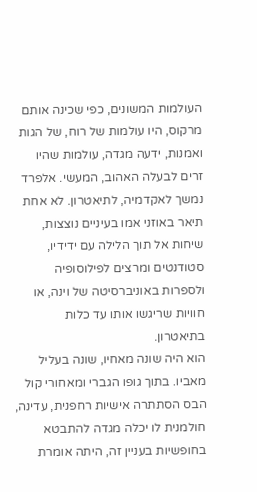העולמות המשונים, כפי שכינה אותם מרקוס, היו עולמות של רוח, של הגות ואמנות, ידעה מגדה, עולמות שהיו זרים לבעלה האהוב, המעשי. אלפרד נמשך לאקדמיה, לתיאטרון. לא אחת תיאר באוזני אמו בעיניים נוצצות, שיחות אל תוך הלילה עם ידידיו, סטודנטים ומרצים לפילוסופיה ולספרות באוניברסיטה של וינה, או חוויות שריגשו אותו עד כלות בתיאטרון.
הוא היה שונה מאחיו, שונה בעליל מאביו. בתוך גופו הגברי ומאחורי קול הבס הסתתרה אישיות רחפנית, עדינה, חולמנית לו יכלה מגדה להתבטא בחופשיות בעניין זה, היתה אומרת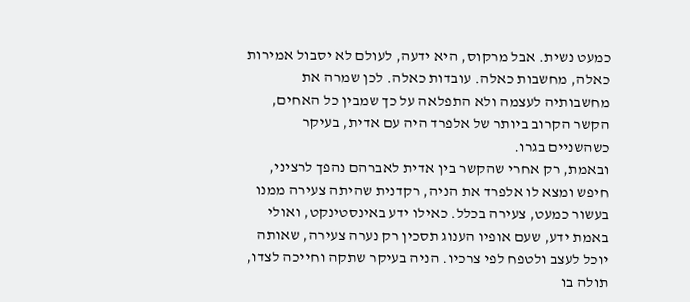כמעט נשית. אבל מרקוס, היא ידעה, לעולם לא יסבול אמירות כאלה, מחשבות כאלה. עובדות כאלה. לכן שמרה את מחשבותיה לעצמה ולא התפלאה על כך שמבין כל האחים, הקשר הקרוב ביותר של אלפרד היה עם אדית, בעיקר כשהשניים בגרו.
ובאמת, רק אחרי שהקשר בין אדית לאברהם נהפך לרציני, חיפש ומצא לו אלפרד את הניה, רקדנית שהיתה צעירה ממנו בעשור כמעט, צעירה בכלל. כאילו ידע באינסטינקט, ואולי באמת ידע, שעם אופיו הענוג תסכין רק נערה צעירה, שאותה יוכל לעצב ולטפח לפי צרכיו. הניה בעיקר שתקה וחייכה לצדו, תולה בו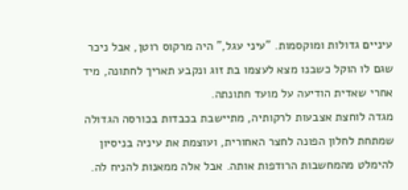עיניים גדולות ומוקסמות. "עיני עגל," היה מרקוס רוטן, אבל ניכר שגם לו הוקל כשבנו מצא לעצמו בת זוג ונקבע תאריך לחתונה, מיד אחרי שאדית הודיעה על מועד חתונתה.
מגדה לוחצת אצבעות לרקותיה, מתיישבת בכבדות בכורסה הגדולה שמתחת לחלון הפונה לחצר האחורית, ועוצמת את עיניה בניסיון להימלט מהמחשבות הרודפות אותה. אבל אלה ממאנות להניח לה.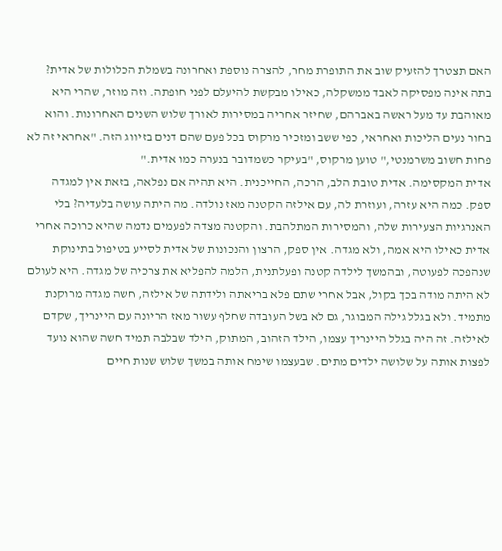האם תצטרך להזעיק שוב את התופרת מחר, להצרה נוספת ואחרונה בשמלת הכלולות של אדית? בתה אינה מפסיקה לאבד ממשקלה, כאילו מבקשת להיעלם לפני חופתה. וזה מוזר, שהרי היא מאוהבת עד מעל ראשה באברהם, שחיזר אחריה במסירות לאורך שלוש השנים האחרונות. והוא בחור נעים הליכות ואחראי, כפי ששב ומזכיר מרקוס בכל פעם שהם דנים בזיווג הזה. "אחראי זה לא פחות חשוב משרמנטי," טוען מרקוס, "בעיקר כשמדובר בנערה כמו אדית."
אדית המקסימה. אדית טובת הלב, הרכה, החייכנית. היא תהיה אם נפלאה, בזאת אין למגדה ספק. כמה היא עזרה, ועוזרת לה, עם אילזה הקטנה מאז נולדה. מה היתה עושה בלעדיה? בלי האנרגיות הצעירות שלה, והמסירות המתלהבת. והקטנה מצדה לפעמים נדמה שהיא כרוכה אחרי אדית כאילו היא אמה, ולא מגדה. אין ספק, הרצון והנכונות של אדית לסייע בטיפול בתינוקת שנהפכה לפעוטה, ובהמשך לילדה קטנה ופעלתנית, הלמה להפליא את צרכיה של מגדה. היא לעולם לא היתה מודה בכך בקול, אבל אחרי שתם פלא בריאתה ולידתה של אילזה, חשה מגדה מרוקנת מתמיד. ולא בגלל גילה המבוגר, גם לא בשל העובדה שחלף עשור מאז הריונה עם היינריך, שקדם לאילזה. זה היה בגלל היינריך עצמו, הילד הזהוב, המתוק, הילד שבלבה תמיד חשה שהוא נועד לפצות אותה על שלושה ילדים מתים. שבעצמו שימח אותה במשך שלוש שנות חיים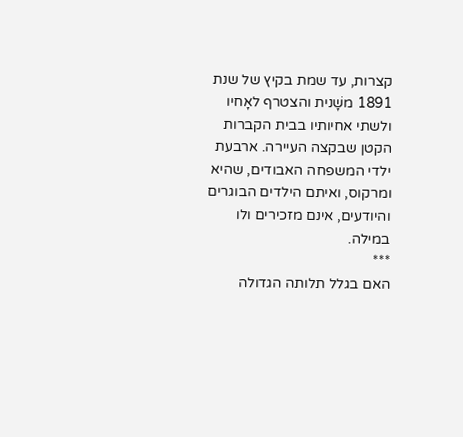קצרות, עד שמת בקיץ של שנת 1891 משָׁנית והצטרף לאָחיו ולשתי אחיותיו בבית הקברות הקטן שבקצה העיירה. ארבעת ילדי המשפחה האבודים, שהיא ומרקוס, ואיתם הילדים הבוגרים והיודעים, אינם מזכירים ולו במילה.
***
האם בגלל תלותה הגדולה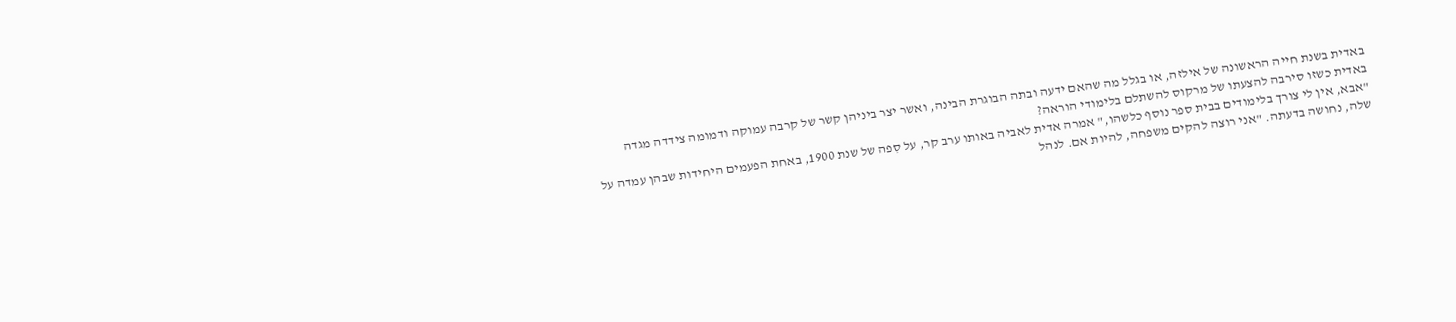באדית בשנת חייה הראשונה של אילזה, או בגלל מה שהאם ידעה ובתה הבוגרת הבינה, ואשר יצר ביניהן קשר של קרבה עמוקה ודמומה צידדה מגדה באדית כשזו סירבה להצעתו של מרקוס להשתלם בלימודי הוראה?
"אבא, אין לי צורך בלימודים בבית ספר נוסף כלשהו," אמרה אדית לאביה באותו ערב קר, על סִפה של שנת 1900, באחת הפעמים היחידות שבהן עמדה על שלה, נחושה בדעתה. "אני רוצה להקים משפחה, להיות אם. לנהל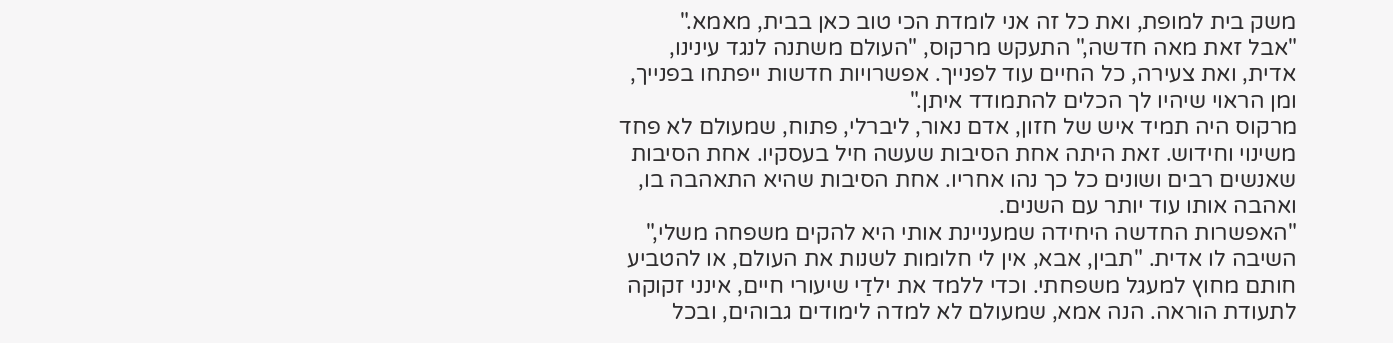משק בית למופת, ואת כל זה אני לומדת הכי טוב כאן בבית, מאמא."
"אבל זאת מאה חדשה," התעקש מרקוס, "העולם משתנה לנגד עינינו, אדית, ואת צעירה, כל החיים עוד לפנייך. אפשרויות חדשות ייפתחו בפנייך, ומן הראוי שיהיו לך הכלים להתמודד איתן."
מרקוס היה תמיד איש של חזון, אדם נאור, ליברלי, פתוח, שמעולם לא פחד משינוי וחידוש. זאת היתה אחת הסיבות שעשה חיל בעסקיו. אחת הסיבות שאנשים רבים ושונים כל כך נהו אחריו. אחת הסיבות שהיא התאהבה בו, ואהבה אותו עוד יותר עם השנים.
"האפשרות החדשה היחידה שמעניינת אותי היא להקים משפחה משלי," השיבה לו אדית. "תבין, אבא, אין לי חלומות לשנות את העולם, או להטביע חותם מחוץ למעגל משפחתי. וכדי ללמד את ילדַי שיעורי חיים, אינני זקוקה לתעודת הוראה. הנה אמא, שמעולם לא למדה לימודים גבוהים, ובכל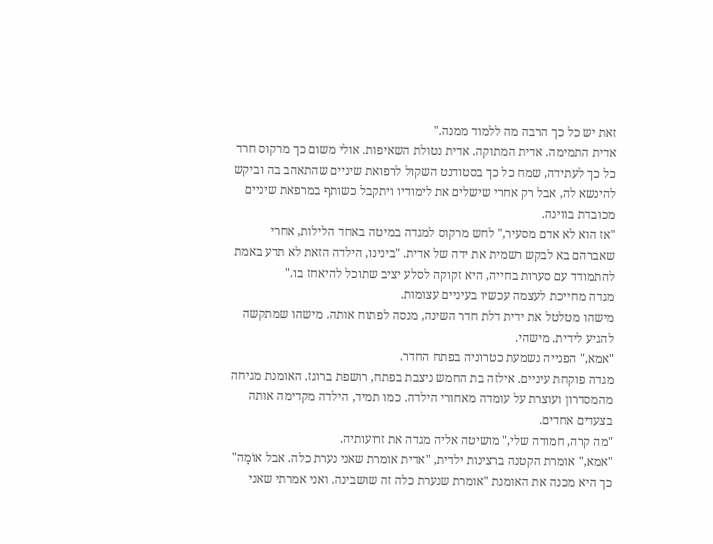זאת יש כל כך הרבה מה ללמוד ממנה."
אדית התמימה. אדית המתוקה. אדית נטולת השאיפות. אולי משום כך מרקוס חרד כל כך לעתידה, שמח כל כך בסטודנט השקול לרפואת שיניים שהתאהב בה וביקש להינשא לה, אבל רק אחרי שישלים את לימודיו ויתקבל כשותף במרפאת שיניים מכובדת בווינה.
"אז הוא לא אדם מסעיר," לחש מרקוס למגדה במיטה באחד הלילות, אחרי שאברהם בא לבקש רשמית את ידה של אדית. "בינינו, הילדה הזאת לא תדע באמת להתמודד עם סערות בחייה, היא זקוקה לסלע יציב שתוכל להיאחז בו."
מגדה מחייכת לעצמה עכשיו בעיניים עצומות.
מישהו מטלטל את ידית דלת חדר השינה, מנסה לפתוח אותה. מישהו שמתקשה להגיע לידית. מישהי.
"אמא," הפנייה נשמעת כטרוניה בפתח החדר.
מגדה פוקחת עיניים. אילזה בת החמש ניצבת בפתח, רושפת ברוגז. האומנת מגיחה מהמסדרון ועוצרת על עומדה מאחורי הילדה. כמו תמיד, הילדה מקדימה אותה בצעדים אחדים.
"מה קרה, חמודה שלי," מושיטה אליה מגדה את זרועותיה.
"אמא," אומרת הקטנה ברצינות ילדית, "אדית אומרת שאני נערת כלה. אבל אוֹמָה" כך היא מכנה את האומנת "אומרת שנערת כלה זה שושבינה. ואני אמרתי שאני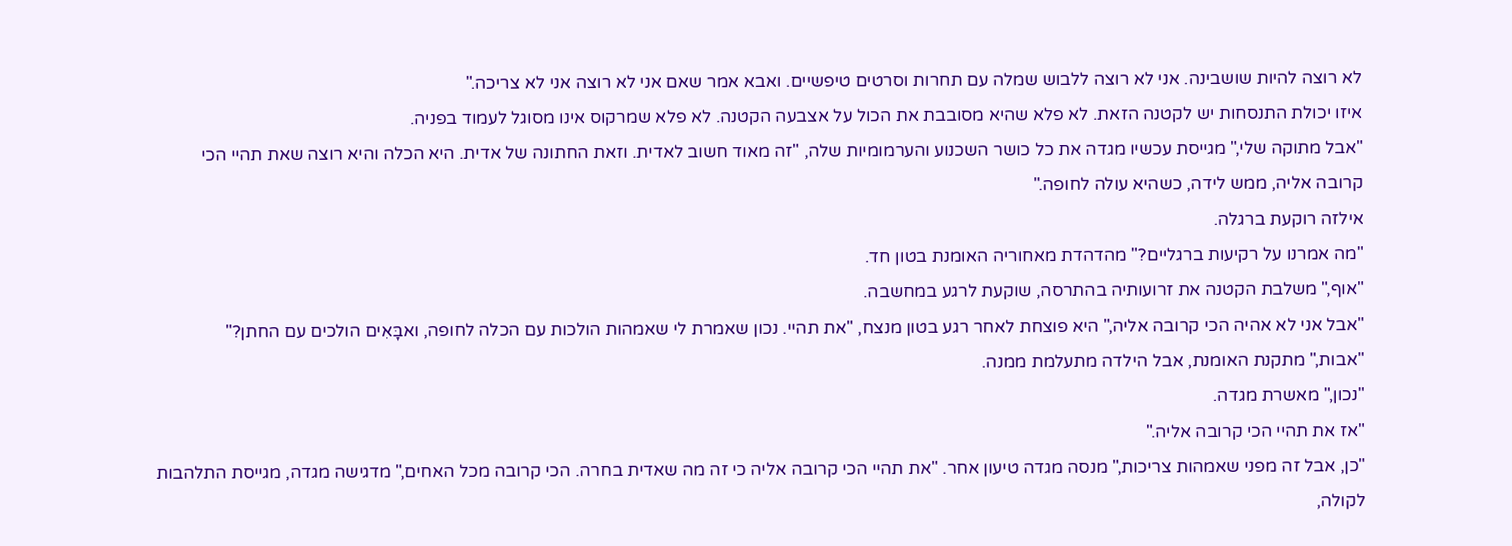לא רוצה להיות שושבינה. אני לא רוצה ללבוש שמלה עם תחרות וסרטים טיפשיים. ואבא אמר שאם אני לא רוצה אני לא צריכה."
איזו יכולת התנסחות יש לקטנה הזאת. לא פלא שהיא מסובבת את הכול על אצבעה הקטנה. לא פלא שמרקוס אינו מסוגל לעמוד בפניה.
"אבל מתוקה שלי," מגייסת עכשיו מגדה את כל כושר השכנוע והערמומיות שלה, "זה מאוד חשוב לאדית. וזאת החתונה של אדית. היא הכלה והיא רוצה שאת תהיי הכי קרובה אליה, ממש לידה, כשהיא עולה לחופה."
אילזה רוקעת ברגלה.
"מה אמרנו על רקיעות ברגליים?" מהדהדת מאחוריה האומנת בטון חד.
"אוף," משלבת הקטנה את זרועותיה בהתרסה, שוקעת לרגע במחשבה.
"אבל אני לא אהיה הכי קרובה אליה," היא פוצחת לאחר רגע בטון מנצח, "את תהיי. נכון שאמרת לי שאמהות הולכות עם הכלה לחופה, ואבָּאִים הולכים עם החתן?"
"אבות," מתקנת האומנת, אבל הילדה מתעלמת ממנה.
"נכון," מאשרת מגדה.
"אז את תהיי הכי קרובה אליה."
"כן, אבל זה מפני שאמהות צריכות," מנסה מגדה טיעון אחר. "את תהיי הכי קרובה אליה כי זה מה שאדית בחרה. הכי קרובה מכל האחים," מדגישה מגדה, מגייסת התלהבות לקולה,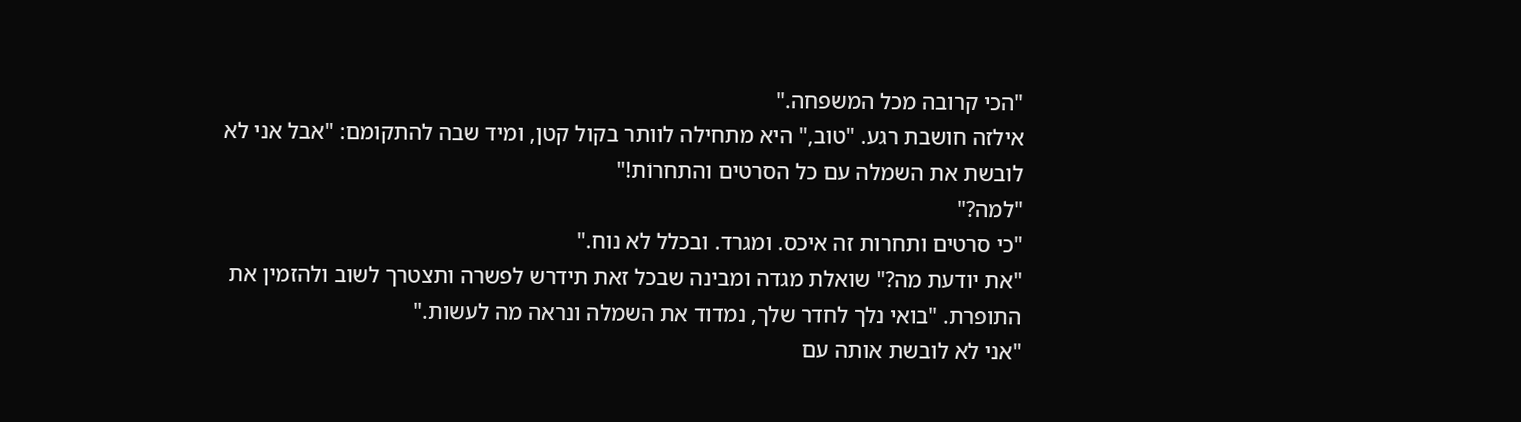"הכי קרובה מכל המשפחה."
אילזה חושבת רגע. "טוב," היא מתחילה לוותר בקול קטן, ומיד שבה להתקומם: "אבל אני לא לובשת את השמלה עם כל הסרטים והתחרוֹת!"
"למה?"
"כי סרטים ותחרות זה איכס. ומגרד. ובכלל לא נוח."
"את יודעת מה?" שואלת מגדה ומבינה שבכל זאת תידרש לפשרה ותצטרך לשוב ולהזמין את התופרת. "בואי נלך לחדר שלך, נמדוד את השמלה ונראה מה לעשות."
"אני לא לובשת אותה עם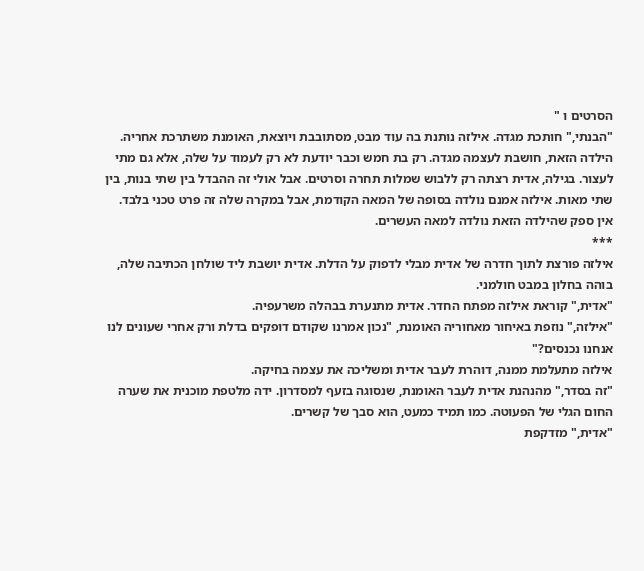הסרטים ו "
"הבנתי," חותכת מגדה. אילזה נותנת בה עוד מבט, מסתובבת ויוצאת, האומנת משתרכת אחריה.
הילדה הזאת, חושבת לעצמה מגדה. רק בת חמש וכבר יודעת לא רק לעמוד על שלה, אלא גם מתי לעצור. בגילה, אדית רצתה רק ללבוש שמלות תחרה וסרטים. אבל אולי זה ההבדל בין שתי בנות, בין שתי מאות. אילזה אמנם נולדה בסופה של המאה הקודמת, אבל במקרה שלה זה פרט טכני בלבד. אין ספק שהילדה הזאת נולדה למאה העשרים.
***
אילזה פורצת לתוך חדרה של אדית מבלי לדפוק על הדלת. אדית יושבת ליד שולחן הכתיבה שלה, בוהה בחלון במבט חולמני.
"אדית," קוראת אילזה מפתח החדר. אדית מתנערת בבהלה משרעפיה.
"אילזה," נוזפת באיחור מאחוריה האומנת, "נכון אמרנו שקודם דופקים בדלת ורק אחרי שעונים לנו אנחנו נכנסים?"
אילזה מתעלמת ממנה, דוהרת לעבר אדית ומשליכה את עצמה בחיקה.
"זה בסדר," מהנהנת אדית לעבר האומנת, שנסוגה בזעף למסדרון. ידה מלטפת מוכנית את שערה החום הגלי של הפעוטה. כמו תמיד כמעט, הוא סבך של קשרים.
"אדית," מזדקפת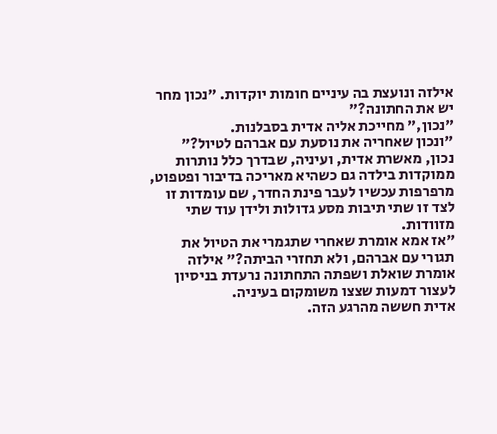אילזה ונועצת בה עיניים חומות יוקדות. "נכון מחר יש את החתונה?"
"נכון," מחייכת אליה אדית בסבלנות.
"ונכון שאחריה את נוסעת עם אברהם לטיול?"
נכון, מאשרת אדית, ועיניה, שבדרך כלל נותרות ממוקדות בילדה גם כשהיא מאריכה בדיבור ופטפוט, מרפרפות עכשיו לעבר פינת החדר, שם עומדות זו לצד זו שתי תיבות מסע גדולות ולידן עוד שתי מזוודות.
"אז אמא אומרת שאחרי שתגמרי את הטיול את תגורי עם אברהם, ולא תחזרי הביתה?" אילזה אומרת שואלת ושפתה התחתונה נרעדת בניסיון לעצור דמעות שצצו משומקום בעיניה.
אדית חששה מהרגע הזה.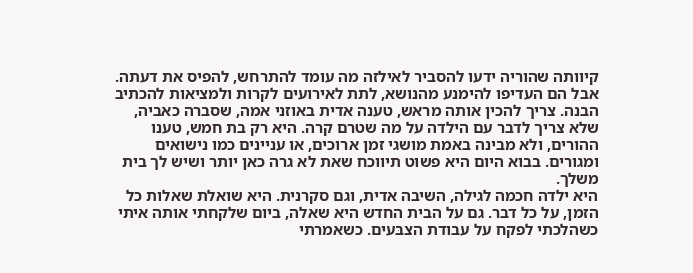קיוותה שהוריה ידעו להסביר לאילזה מה עומד להתרחש, להפיס את דעתה. אבל הם העדיפו להימנע מהנושא, לתת לאירועים לקרות ולמציאות להכתיב הבנה. צריך להכין אותה מראש, טענה אדית באוזני אמה, שסברה כאביה, שלא צריך לדבר עם הילדה על מה שטרם קרה. היא רק בת חמש, טענו ההורים, ולא מבינה באמת מושגי זמן ארוכים, או עניינים כמו נישואים ומגורים. בבוא היום היא פשוט תיווכח שאת לא גרה כאן יותר ושיש לך בית משלך.
היא ילדה חכמה לגילה, השיבה אדית, וגם סקרנית. היא שואלת שאלות כל הזמן, על כל דבר. גם על הבית החדש היא שאלה, ביום שלקחתי אותה איתי כשהלכתי לפקח על עבודת הצבּעים. כשאמרתי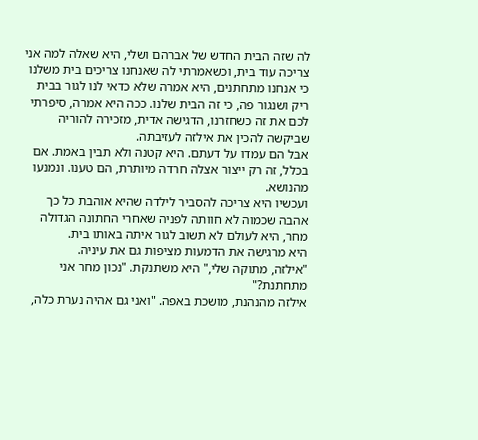לה שזה הבית החדש של אברהם ושלי, היא שאלה למה אני צריכה עוד בית, וכשאמרתי לה שאנחנו צריכים בית משלנו כי אנחנו מתחתנים, היא אמרה שלא כדאי לנו לגור בבית ריק ושנגור פה, כי זה הבית שלנו. ככה היא אמרה, סיפרתי לכם את זה כשחזרנו, הדגישה אדית, מזכירה להוריה שביקשה להכין את אילזה לעזיבתה.
אבל הם עמדו על דעתם. היא קטנה ולא תבין באמת. אם בכלל, זה רק ייצור אצלה חרדה מיותרת, הם טענו. ונמנעו מהנושא.
ועכשיו היא צריכה להסביר לילדה שהיא אוהבת כל כך אהבה שכמוה לא חוותה לפניה שאחרי החתונה הגדולה מחר, היא לעולם לא תשוב לגור איתה באותו בית.
היא מרגישה את הדמעות מציפות גם את עיניה.
"אילזה, מתוקה שלי," היא משתנקת. "נכון מחר אני מתחתנת?"
אילזה מהנהנת, מושכת באפה. "ואני גם אהיה נערת כלה,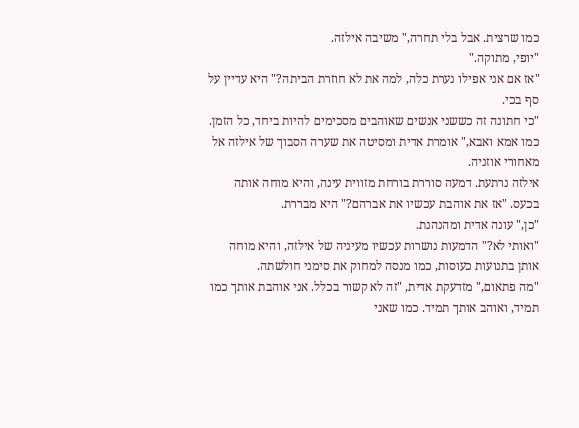כמו שרצית. אבל בלי תחרה," משיבה אילזה.
"יופי, מתוקה."
"אז אם אני אפילו נערת כלה, למה את לא חוזרת הביתה?" היא עדיין על סף בכי.
"כי חתונה זה כששני אנשים שאוהבים מסכימים להיות ביחד, כל הזמן. כמו אמא ואבא," אומרת אדית ומסיטה את שערה הסבוך של אילזה אל מאחורי אוזניה.
אילזה נרתעת. דמעה סוררת בורחת מזווית עינה, והיא מוחה אותה בכעס. "אז את אוהבת עכשיו את אברהם?" היא מבררת.
"כן," עונה אדית ומהנהנת.
"ואותי לא?" הדמעות נושרות עכשיו מעיניה של אילזה, והיא מוחה אותן בתנועות כעוסות, כמו מנסה למחוק את סימני חולשתה.
"מה פתאום," מזדעקת אדית, "זה לא קשור בכלל. אני אוהבת אותך כמו תמיד, ואוהב אותך תמיד. כמו שאני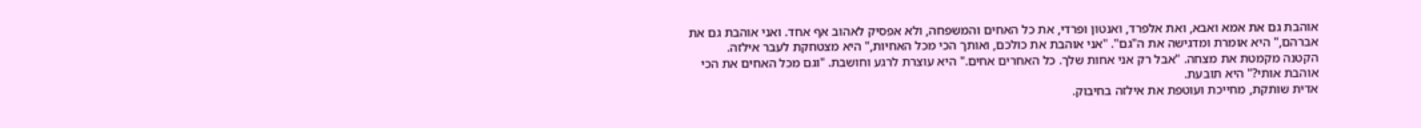אוהבת גם את אמא ואבא, ואת אלפרד, ואנטון ופרדי, את כל האחים והמשפחה, ולא אפסיק לאהוב אף אחד. ואני אוהבת גם את אברהם," היא אומרת ומדגישה את ה"גם". "אני אוהבת את כולכם, ואותך הכי מכל האחיות," היא מצטחקת לעבר אילזה.
הקטנה מקמטת את מצחה. "אבל רק אני אחות שלך. כל האחרים אחים." היא עוצרת לרגע וחושבת. "וגם מכל האחים את הכי אוהבת אותי?" היא תובעת.
אדית שותקת, מחייכת ועוטפת את אילזה בחיבוק.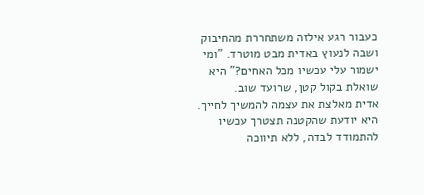כעבור רגע אילזה משתחררת מהחיבוק ושבה לנעוץ באדית מבט מוטרד. "ומי ישמור עלי עכשיו מכל האחים?" היא שואלת בקול קטן, שרועד שוב.
אדית מאלצת את עצמה להמשיך לחייך. היא יודעת שהקטנה תצטרך עכשיו להתמודד לבדה, ללא תיווכה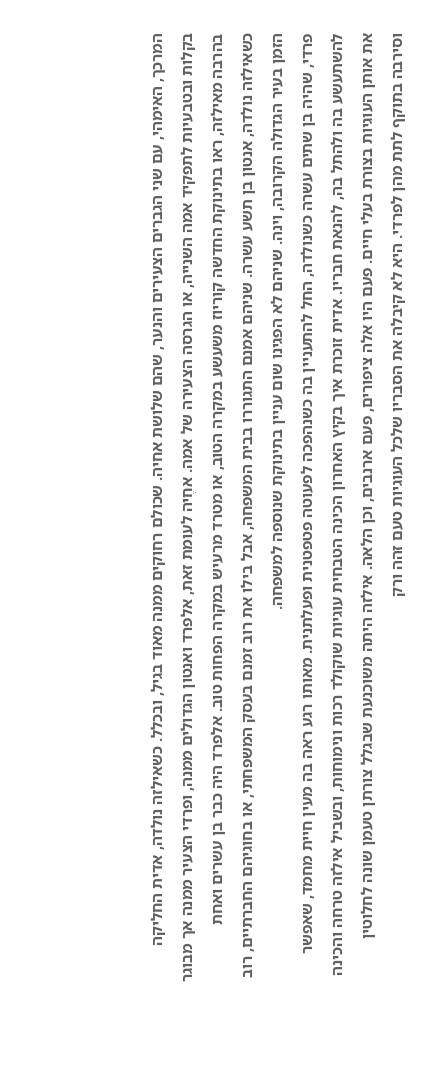המרכך, האימהי, עם שני הגברים הצעירים והנער, שהם שלושת אחיה. שכולם רחוקים ממנה מאוד בגיל, ובכלל. כשאילזה נולדה, אדית החליקה בקלות ובטבעיות לתפקיד אמה השנייה, או הגרסה הצעירה של אמה. אחֶיה לעומת זאת, אלפרד ואנטון הגדולים ממנה, ופרדי הצעיר ממנה אך מבוגר בהרבה מאילזה, ראו בתינוקת החדשה קוריוז משעשע במקרה הטוב, או מטרד מרעיש במקרה הפחות טוב. אלפרד היה כבר בן עשרים ואחת כשאילזה נולדה, אנטון בן תשע עשרה. שניהם אמנם התגוררו בבית המשפחה, אבל בילו את רוב זמנם בעסק המשפחתי, או בחוגיהם החברתיים, רוב הזמן בעיר הגדולה הקרובה, וינה. שניהם לא הפגינו שום עניין בתינוקת שנוספה למשפחה.
פרדי, שהיה בן שתים עשרה כשנולדה, החל להתעניין בה כשנהפכה לפעוטה פטפטנית ופעלתנית. מאותו רגע ראה בה מעין חיית מחמד, שאפשר להשתעשע בה ולהתל בה, להנאת חבריו. אדית זוכרת איך בקיץ האחרון הכינה הטבחית עוגיות שוקולד רכות ונימוחות, ובשביל אילזה טרחה והכינה את אותן העוגיות בצורת בעלי חיים. פעם היו אלה ציפורים, פעם ארנבים, וכן הלאה. אילזה היתה משוכנעת שבגלל צורתן טעמן שונה לחלוטין וסירבה בתוקף לתת מהן לפרדי. היא לא קיבלה את הסבריו שלכל העוגיות טעם זהה ורק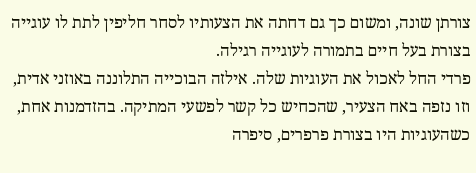צורתן שונה, ומשום כך גם דחתה את הצעותיו לסחר חליפין לתת לו עוגייה בצורת בעל חיים בתמורה לעוגייה רגילה.
פרדי החל לאכול את העוגיות שלה. אילזה הבוכייה התלוננה באוזני אדית, וזו נזפה באח הצעיר, שהכחיש כל קשר לפשעי המתיקה. בהזדמנות אחת, כשהעוגיות היו בצורת פרפרים, סיפרה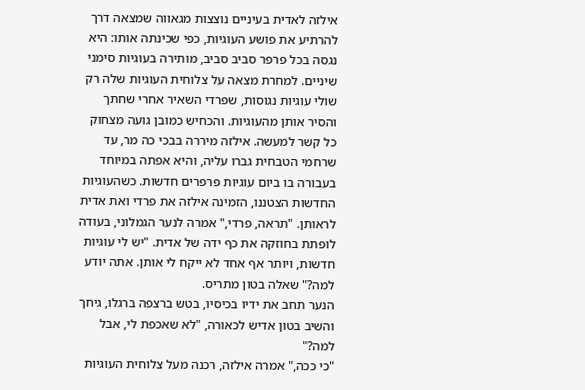אילזה לאדית בעיניים נוצצות מגאווה שמצאה דרך להרתיע את פושע העוגיות, כפי שכינתה אותו: היא נגסה בכל פרפר סביב סביב, מותירה בעוגיות סימני שיניים. למחרת מצאה על צלוחית העוגיות שלה רק שולי עוגיות נגוסות, שפרדי השאיר אחרי שחתך והסיר אותן מהעוגיות. והכחיש כמובן גועה מצחוק כל קשר למעשה. אילזה מיררה בבכי כה מר, עד שרחמי הטבחית גברו עליה, והיא אפתה במיוחד בעבורה בו ביום עוגיות פרפרים חדשות. כשהעוגיות החדשות הצטננו, הזמינה אילזה את פרדי ואת אדית לראותן. "תראה, פרדי," אמרה לנער הגמלוני, בעודה לופתת בחוזקה את כף ידה של אדית. "יש לי עוגיות חדשות, ויותר אף אחד לא ייקח לי אותן. אתה יודע למה?" שאלה בטון מתריס.
הנער תחב את ידיו בכיסיו, בטש ברצפה ברגלו, גיחך והשיב בטון אדיש לכאורה, "לא שאכפת לי, אבל למה?"
"כי ככה," אמרה אילזה, רכנה מעל צלוחית העוגיות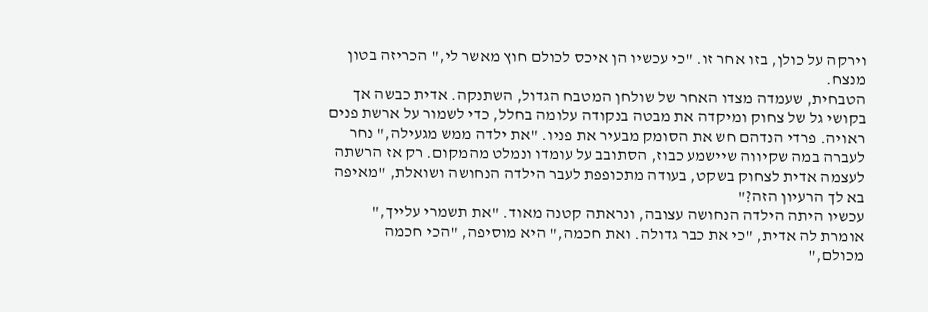וירקה על כולן, בזו אחר זו. "כי עכשיו הן איכס לכולם חוץ מאשר לי," הכריזה בטון מנצח.
הטבחית, שעמדה מצדו האחר של שולחן המטבח הגדול, השתנקה. אדית כבשה אך בקושי גל של צחוק ומיקדה את מבטה בנקודה עלומה בחלל, כדי לשמור על ארשת פנים ראויה. פרדי הנדהם חש את הסומק מבעיר את פניו. "את ילדה ממש מגעילה," נחר לעברה במה שקיווה שיישמע כבוז, הסתובב על עומדו ונמלט מהמקום. רק אז הרשתה לעצמה אדית לצחוק בשקט, בעודה מתכופפת לעבר הילדה הנחושה ושואלת, "מאיפה בא לך הרעיון הזה?"
עכשיו היתה הילדה הנחושה עצובה, ונראתה קטנה מאוד. "את תשמרי עלייך," אומרת לה אדית, "כי את כבר גדולה. ואת חכמה," היא מוסיפה, "הכי חכמה מכולם,"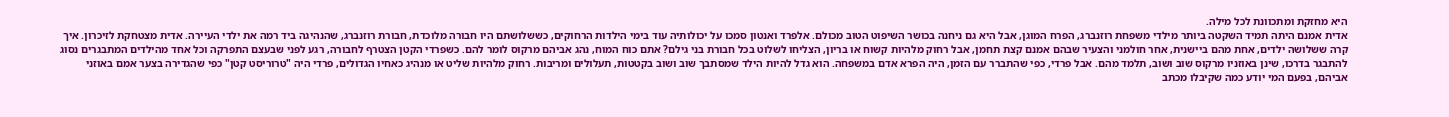היא מחזקת ומתכוונת לכל מילה.
אדית אמנם היתה תמיד השקטה ביותר מילדי משפחת רוזנברג, הפרח המוגן, אבל היא גם ניחנה בכושר השיפוט הטוב מכולם. אלפרד ואנטון סמכו על יכולותיה עוד בימי הילדות הרחוקים, כששלושתם היו חבורה מלוכדת, חבורת רוזנברג, שהנהיגה ביד רמה את ילדי העיירה. אדית מצטחקת לזיכרון. איך קרה ששלושה ילדים, אחת מהם ביישנית, אחר חולמני והצעיר שבהם אמנם קצת תחמן, אבל רחוק מלהיות קשוח או בריון, הצליחו לשלוט בכל חבורת בני גילם? אתם כוח המוח, נהג אביהם מרקוס לומר להם. כשפרדי הקטן הצטרף לחבורה, רגע לפני שבעצם התפרקה וכל אחד מהילדים המתבגרים נסוג להתבגר בדרכו, שינן באוזניו מרקוס שוב ושוב, תלמד מהם. אבל פרדי, כפי שהתברר עם הזמן, היה הפרא אדם במשפחה. הוא גדל להיות הילד שמסתבך שוב ושוב בקטטות, תעלולים ומריבות. רחוק מלהיות שליט או מנהיג כאחיו הגדולים, פרדי היה "טרוריסט קטן" כפי שהגדירה בצער אמם באוזני אביהם, בפעם המי יודע כמה שקיבלו מכתב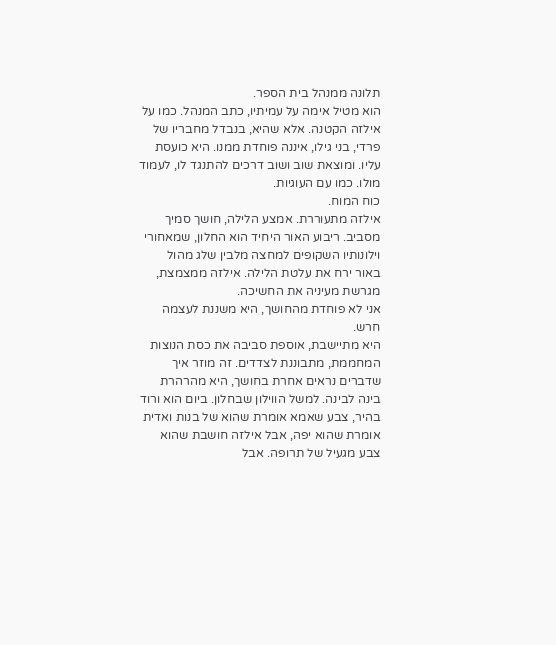תלונה ממנהל בית הספר.
הוא מטיל אימה על עמיתיו, כתב המנהל. כמו על אילזה הקטנה. אלא שהיא, בנבדל מחבריו של פרדי, בני גילו, איננה פוחדת ממנו. היא כועסת עליו. ומוצאת שוב ושוב דרכים להתנגד לו, לעמוד מולו. כמו עם העוגיות.
כוח המוח.
אילזה מתעוררת. אמצע הלילה, חושך סמיך מסביב. ריבוע האור היחיד הוא החלון, שמאחורי וילונותיו השקופים למחצה מלבין שלג מהול באור ירח את עלטת הלילה. אילזה ממצמצת, מגרשת מעיניה את החשיכה.
אני לא פוחדת מהחושך, היא משננת לעצמה חרש.
היא מתיישבת, אוספת סביבה את כסת הנוצות המחממת, מתבוננת לצדדים. זה מוזר איך שדברים נראים אחרת בחושך, היא מהרהרת בינה לבינה. למשל הווילון שבחלון. ביום הוא ורוד בהיר, צבע שאמא אומרת שהוא של בנות ואדית אומרת שהוא יפה, אבל אילזה חושבת שהוא צבע מגעיל של תרופה. אבל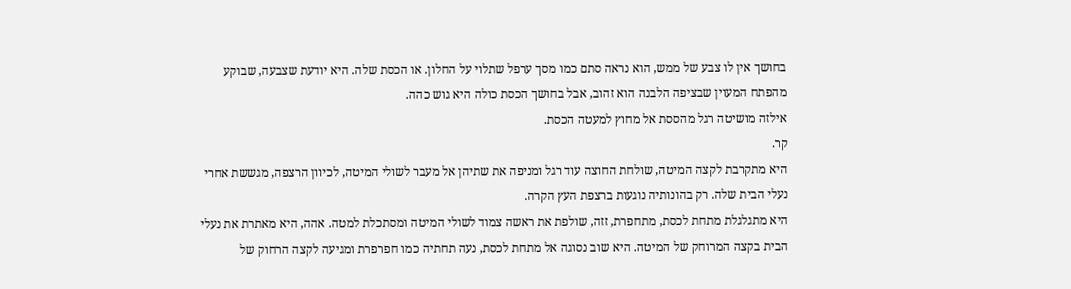בחושך אין לו צבע של ממש, הוא נראה סתם כמו מסך ערפל שתלוי על החלון. או הכסת שלה. היא יודעת שצבעה, שבוקע מהפתח המעוין שבציפה הלבנה הוא זהוב, אבל בחושך הכסת כולה היא גוש כהה.
אילזה מושיטה רגל מהססת אל מחוץ למעטה הכסת.
קר.
היא מתקרבת לקצה המיטה, שולחת החוצה עוד רגל ומניפה את שתיהן אל מעבר לשולי המיטה, לכיוון הרצפה, מגששת אחרי נעלי הבית שלה. רק בהונותיה נוגעות ברצפת העץ הקרה.
היא מתגלגלת מתחת לכסת, מתחפרת, זזה, שולפת את ראשה צמוד לשולי המיטה ומסתכלת למטה. אהה, היא מאתרת את נעלי הבית בקצה המרוחק של המיטה. היא שוב נסוגה אל מתחת לכסת, נעה תחתיה כמו חפרפרת ומגיעה לקצה הרחוק של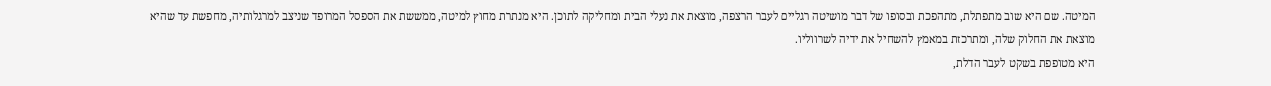המיטה. שם היא שוב מתפתלת, מתהפכת ובסופו של דבר מושיטה רגליים לעבר הרצפה, מוצאת את נעלי הבית ומחליקה לתוכן. היא מנתרת מחוץ למיטה, ממששת את הספסל המרופד שניצב למרגלותיה, מחפשת עד שהיא מוצאת את החלוק שלה, ומתרכזת במאמץ להשחיל את ידיה לשרווליו.
היא מטופפת בשקט לעבר הדלת,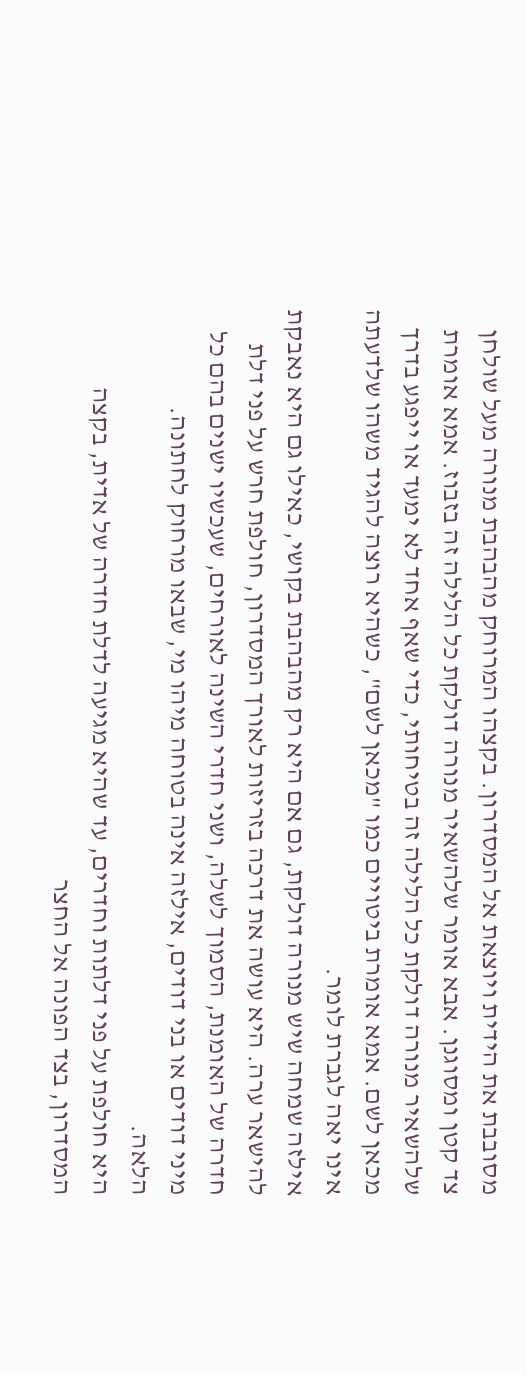מסובבת את הידית ויוצאת אל המסדרון. בקצהו המרוחק מהבהבת מנורה מעל שולחן צד קטן ומסוגנן. אבא אומר שלהשאיר מנורה דולקת כל הלילה זה בזבוז. אמא אומרת שלהשאיר מנורה דולקת כל הלילה זה בטיחותי, כדי שאף אחד לא ימעד או ייפגע בדרך מכאן לשם. אמא אומרת ביטויים כמו "מכאן לשם", כשהיא רוצה להגיד משהו שלדעתה אינו יאה לגברת לומר.
אילזה שמחה שיש מנורה דולקת, גם אם היא רק מהבהבת בקושי, כאילו גם היא נאבקת להישאר ערה. היא עושה את דרכה בזריזות לאורך המסדרון, חולפת חרש על פני דלת חדרה של האומנת, הסמוך לשלה, ושני חדרי השינה לאורחים, שעכשיו ישנים בהם כל מיני דודים או בני דודים, אילזה אינה בטוחה מיהו מי, שבאו מרחוק לחתונה.
הלאה.
היא חולפת על פני דלתות וחדרים, עד שהיא מגיעה לדלת חדרה של אדית, בקצה המסדרון, בצד הפונה אל החצר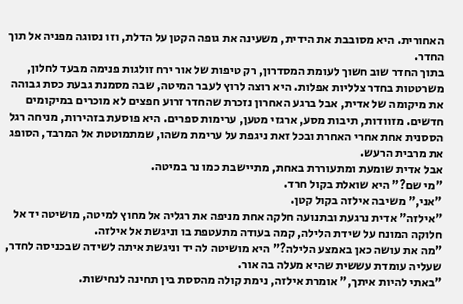האחורית. היא מסובבת את הידית, משעינה את גופה הקטן על הדלת, וזו נסוגה מפניה אל תוך החדר.
בתוך החדר שוב חשוך לעומת המסדרון, רק טיפות של אור ירח זולגות פנימה מבעד לחלון, משרטטות בחדר צלליות אפלות. היא רוצה לרוץ לעבר המיטה, שבה מסמנת גבעת כסת גבוהה את מיקומה של אדית, אבל ברגע האחרון נזכרת שהחדר זרוע חפצים לא מוכרים במיקומים חדשים. מזוודות, תיבות מסע, ארגזי מטען, ערימות ספרים. היא פוסעת בזהירות, מניחה רגל הססנית אחת אחרי האחרת ובכל זאת ניגפת על ערימת משהו, שמתמוטטת אל המרבד, הסופג את מרבית הרעש.
אבל אדית שומעת ומתעוררת באחת, מתיישבת כמו נר במיטה.
"מי שם?" היא שואלת בקול חרד.
"אני," משיבה אילזה בקול קטן.
"אילזה" אדית נרגעת ובתנועה חלקה אחת מניפה את רגליה אל מחוץ למיטה, מושיטה יד אל חלוקה המונח על שידת הלילה, קמה בעודה מתעטפת בו וניגשת אל אילזה.
"מה את עושה כאן באמצע הלילה?" היא מושיטה לה יד וניגשת איתה לשידה שבכניסה לחדר, שעליה עומדת עששית שהיא מעלה בה אור.
"באתי להיות איתך," אומרת אילזה, נימת קולה מהססת בין תחינה לנחישות.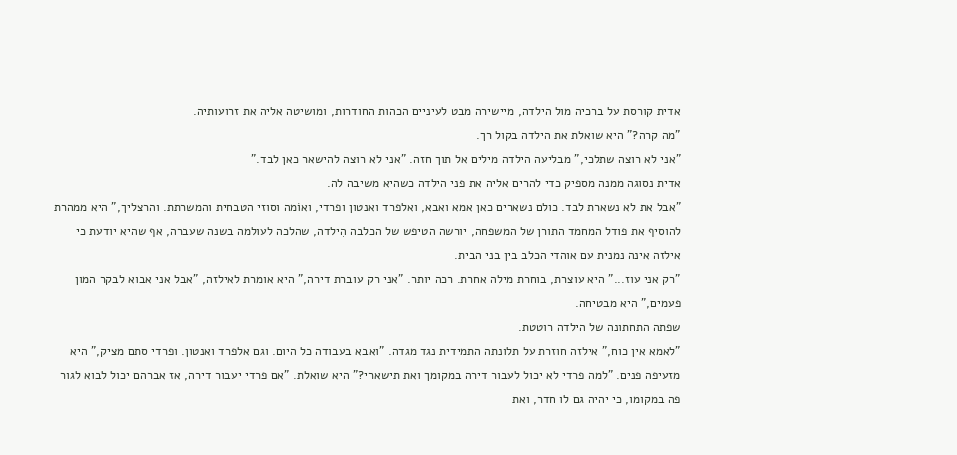אדית קורסת על ברכיה מול הילדה, מיישירה מבט לעיניים הכהות החודרות, ומושיטה אליה את זרועותיה.
"מה קרה?" היא שואלת את הילדה בקול רך.
"אני לא רוצה שתלכי," מבליעה הילדה מילים אל תוך חזה. "אני לא רוצה להישאר כאן לבד."
אדית נסוגה ממנה מספיק כדי להרים אליה את פני הילדה כשהיא משיבה לה.
"אבל את לא נשארת לבד. כולם נשארים כאן אמא ואבא, ואלפרד ואנטון ופרדי, ואוֹמה וסוזי הטבחית והמשרתת. והרצליך," היא ממהרת להוסיף את פודל המחמד התורן של המשפחה, יורשה הטיפש של הכלבה הִילדה, שהלכה לעולמה בשנה שעברה, אף שהיא יודעת כי אילזה אינה נמנית עם אוהדי הכלב בין בני הבית.
"רק אני עוז..." היא עוצרת, בוחרת מילה אחרת. רכה יותר. "אני רק עוברת דירה," היא אומרת לאילזה, "אבל אני אבוא לבקר המון פעמים," היא מבטיחה.
שפתה התחתונה של הילדה רוטטת.
"לאמא אין כוח," אילזה חוזרת על תלונתה התמידית נגד מגדה. "ואבא בעבודה כל היום. וגם אלפרד ואנטון. ופרדי סתם מציק," היא מזעיפה פנים. "למה פרדי לא יכול לעבור דירה במקומך ואת תישארי?" היא שואלת. "אם פרדי יעבור דירה, אז אברהם יכול לבוא לגור פה במקומו, כי יהיה גם לו חדר, ואת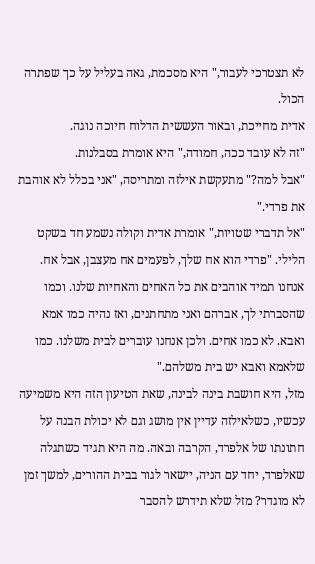לא תצטרכי לעבור," היא מסכמת, גאה בעליל על כך שפתרה הכול.
אדית מחייכת, ובאור העששית הדלוח חיוכה נוגה.
"זה לא עובד ככה, חמודה," היא אומרת בסבלנות.
"אבל למה?" מתעקשת אילזה ומתריסה, "אני בכלל לא אוהבת את פרדי."
"אל תדברי שטויות," אומרת אדית וקולה נשמע חד בשקט הלילי. "פרדי הוא אח שלך, לפעמים אח מעצבן, אבל אח. אנחנו תמיד אוהבים את כל האחים והאחיות שלנו. וכמו שהסברתי לך, אברהם ואני מתחתנים, ואז נהיה כמו אמא ואבא. לא כמו אחים. ולכן אנחנו עוברים לבית משלנו. כמו שלאמא ואבא יש בית משלהם."
מזל, היא חושבת בינה לבינה, שאת הטיעון הזה היא משמיעה עכשיו, כשלאילזה עדיין אין מושג וגם לא יכולת הבנה על חתונתו של אלפרד, הקרבה ובאה. מה היא תגיד כשתגלה שאלפרד, יחד עם הניה, יישאר לגור בבית ההורים, למשך זמן לא מוגדר? מזל שלא תידרש להסבר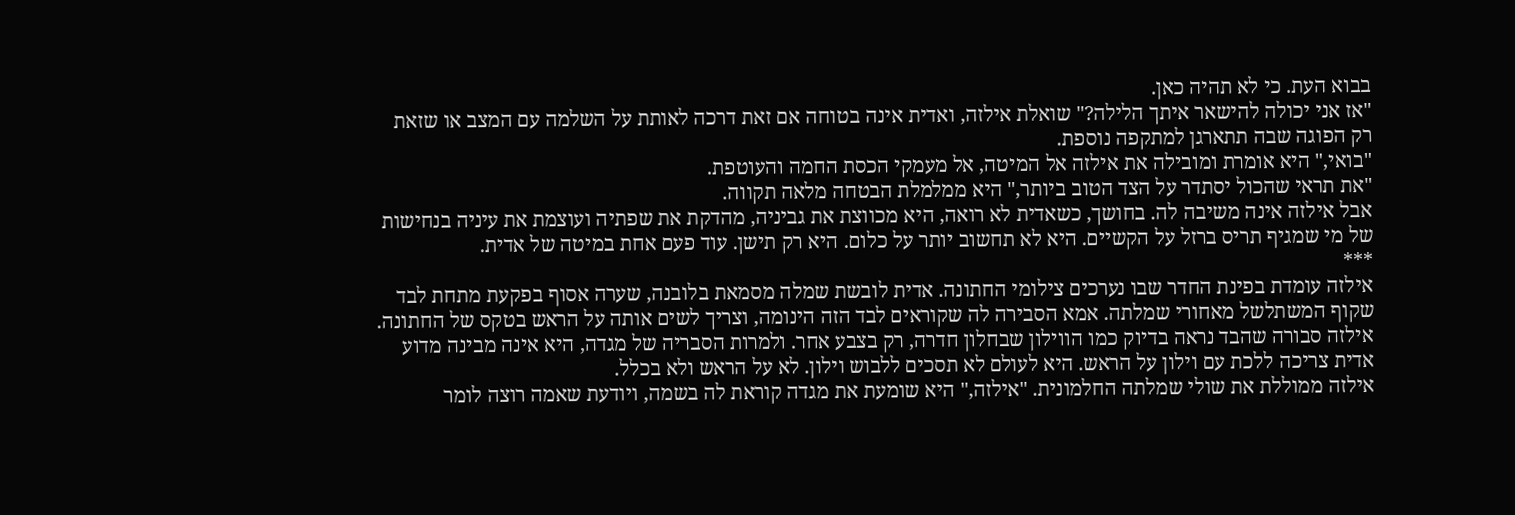בבוא העת. כי לא תהיה כאן.
"אז אני יכולה להישאר איתך הלילה?" שואלת אילזה, ואדית אינה בטוחה אם זאת דרכה לאותת על השלמה עם המצב או שזאת רק הפוגה שבה תתארגן למתקפה נוספת.
"בואי," היא אומרת ומובילה את אילזה אל המיטה, אל מעמקי הכסת החמה והעוטפת.
"את תראי שהכול יסתדר על הצד הטוב ביותר," היא ממלמלת הבטחה מלאה תקווה.
אבל אילזה אינה משיבה לה. בחושך, כשאדית לא רואה, היא מכווצת את גביניה, מהדקת את שפתיה ועוצמת את עיניה בנחישות של מי שמגיף תריס ברזל על הקשיים. היא לא תחשוב יותר על כלום. היא רק תישן. עוד פעם אחת במיטה של אדית.
***
אילזה עומדת בפינת החדר שבו נערכים צילומי החתונה. אדית לובשת שמלה מסמאת בלובנה, שערה אסוף בפקעת מתחת לבד שקוף המשתלשל מאחורי שמלתה. אמא הסבירה לה שקוראים לבד הזה הינומה, וצריך לשים אותה על הראש בטקס של החתונה. אילזה סבורה שהבד נראה בדיוק כמו הווילון שבחלון חדרה, רק בצבע אחר. ולמרות הסבריה של מגדה, היא אינה מבינה מדוע אדית צריכה ללכת עם וילון על הראש. היא לעולם לא תסכים ללבוש וילון. לא על הראש ולא בכלל.
אילזה ממוללת את שולי שמלתה החלמונית. "אילזה," היא שומעת את מגדה קוראת לה בשמה, ויודעת שאמה רוצה לומר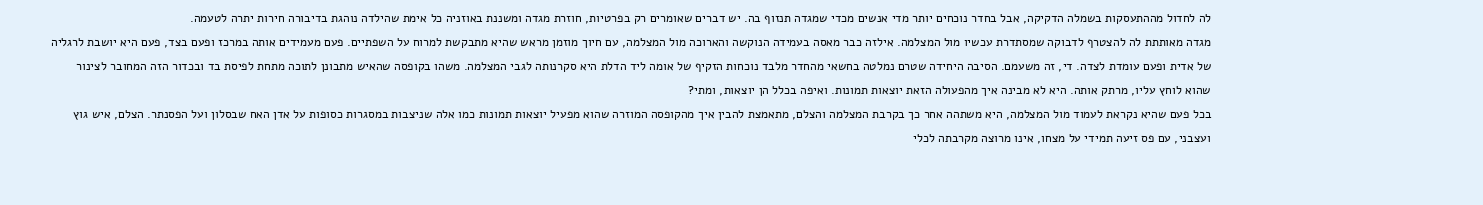לה לחדול מההתעסקות בשמלה הדקיקה, אבל בחדר נוכחים יותר מדי אנשים מכדי שמגדה תנזוף בה. יש דברים שאומרים רק בפרטיות, חוזרת מגדה ומשננת באוזניה כל אימת שהילדה נוהגת בדיבורה חירות יתרה לטעמה.
מגדה מאותתת לה להצטרף לדבוקה שמסתדרת עכשיו מול המצלמה. אילזה כבר מאסה בעמידה הנוקשה והארוכה מול המצלמה, עם חיוך מוזמן מראש שהיא מתבקשת למרוח על השפתיים. פעם מעמידים אותה במרכז ופעם בצד, פעם היא יושבת לרגליה של אדית ופעם עומדת לצדה. די, זה משעמם. הסיבה היחידה שטרם נמלטה בחשאי מהחדר מלבד נוכחות הזקיף של אומה ליד הדלת היא סקרנותה לגבי המצלמה. משהו בקופסה שהאיש מתבונן לתוכה מתחת לפיסת בד ובכדור הזה המחובר לצינור שהוא לוחץ עליו, מרתק אותה. היא לא מבינה איך מהפעולה הזאת יוצאות תמונות. ואיפה בכלל הן יוצאות, ומתי?
בכל פעם שהיא נקראת לעמוד מול המצלמה, היא משתהה אחר כך בקרבת המצלמה והצלם, מתאמצת להבין איך מהקופסה המוזרה שהוא מפעיל יוצאות תמונות כמו אלה שניצבות במסגרות כסופות על אדן האח שבסלון ועל הפסנתר. הצלם, איש גוץ ועצבני, עם פס זיעה תמידי על מצחו, אינו מרוצה מקרבתה לכלי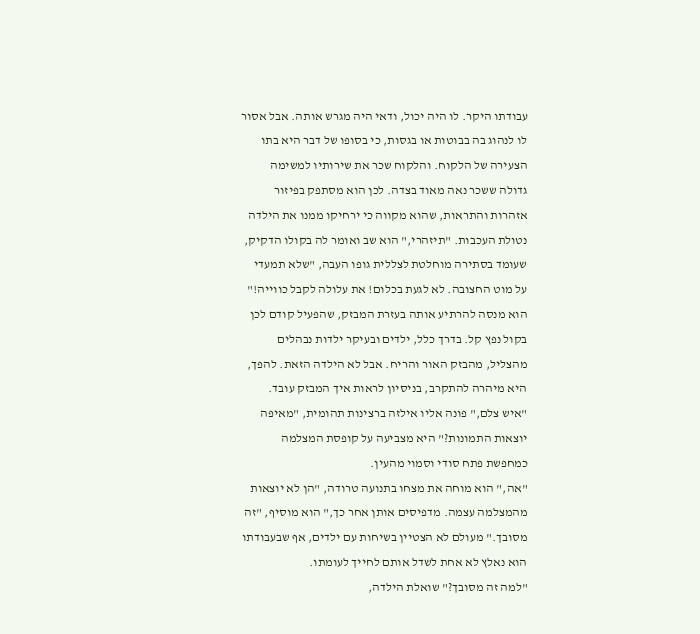עבודתו היקר. לו היה יכול, ודאי היה מגרש אותה. אבל אסור לו לנהוג בה בבוטות או בגסות, כי בסופו של דבר היא בתו הצעירה של הלקוח. והלקוח שכר את שירותיו למשימה גדולה ששכר נאה מאוד בצדה. לכן הוא מסתפק בפיזור אזהרות והתראות, שהוא מקווה כי ירחיקו ממנו את הילדה נטולת העכבות. "תיזהרי," הוא שב ואומר לה בקולו הדקיק, שעומד בסתירה מוחלטת לצללית גופו העבה, "שלא תמעדי על מוט החצובה. לא לגעת בכלום! את עלולה לקבל כווייה!" הוא מנסה להרתיע אותה בעזרת המבזק, שהפעיל קודם לכן בקול נפץ קל. בדרך כלל, ילדים ובעיקר ילדות נבהלים מהצליל, מהבזק האור והריח. אבל לא הילדה הזאת. להפך, היא מיהרה להתקרב, בניסיון לראות איך המבזק עובד.
"איש צלם," פונה אליו אילזה ברצינות תהומית, "מאיפה יוצאות התמונות?" היא מצביעה על קופסת המצלמה כמחפשת פתח סודי וסמוי מהעין.
"אה," הוא מוחה את מצחו בתנועה טרודה, "הן לא יוצאות מהמצלמה עצמה. מדפיסים אותן אחר כך," הוא מוסיף, "זה מסובך." מעולם לא הצטיין בשיחות עם ילדים, אף שבעבודתו הוא נאלץ לא אחת לשדל אותם לחייך לעומתו.
"למה זה מסובך?" שואלת הילדה,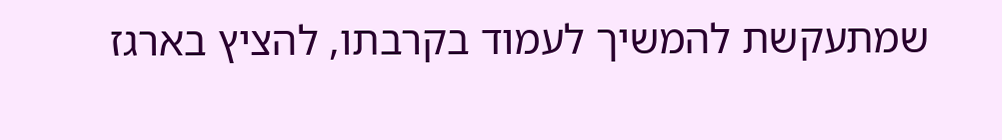שמתעקשת להמשיך לעמוד בקרבתו, להציץ בארגז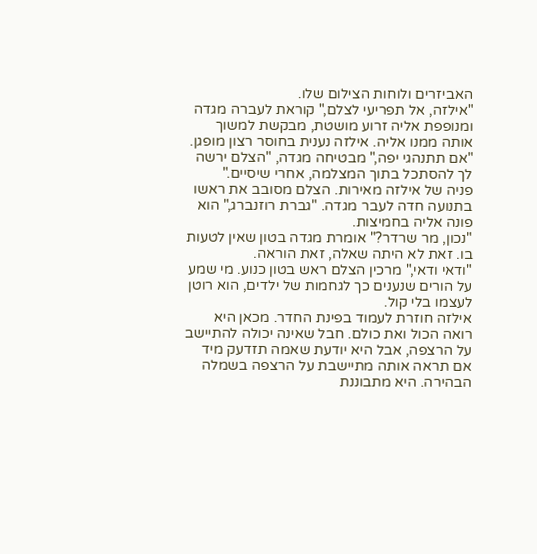האביזרים ולוחות הצילום שלו.
"אילזה, אל תפריעי לצלם," קוראת לעברה מגדה ומנופפת אליה זרוע מושטת, מבקשת למשוך אותה ממנו אליה. אילזה נענית בחוסר רצון מופגן. "אם תתנהגי יפה," מבטיחה מגדה, "הצלם ירשה לך להסתכל בתוך המצלמה, אחרי שיסיים."
פניה של אילזה מאירות. הצלם מסובב את ראשו בתנועה חדה לעבר מגדה. "גברת רוזנברג," הוא פונה אליה בחמיצות.
"נכון, מר שרדר?" אומרת מגדה בטון שאין לטעות בו. זאת לא היתה שאלה, זאת הוראה.
"ודאי ודאי," מרכין הצלם ראש בטון כנוע. מי שמע על הורים שנענים כך לגחמות של ילדים, הוא רוטן לעצמו בלי קול.
אילזה חוזרת לעמוד בפינת החדר. מכאן היא רואה הכול ואת כולם. חבל שאינה יכולה להתיישב על הרצפה, אבל היא יודעת שאמה תזדעק מיד אם תראה אותה מתיישבת על הרצפה בשמלה הבהירה. היא מתבוננת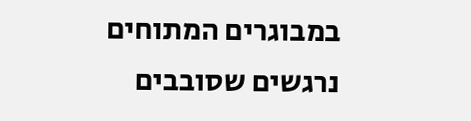במבוגרים המתוחים נרגשים שסובבים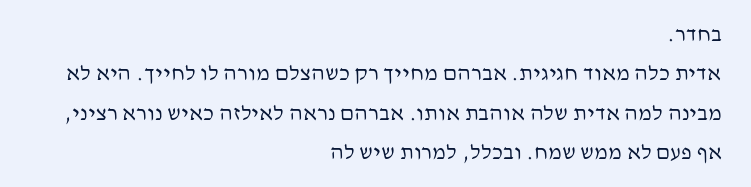בחדר.
אדית כלה מאוד חגיגית. אברהם מחייך רק כשהצלם מורה לו לחייך. היא לא מבינה למה אדית שלה אוהבת אותו. אברהם נראה לאילזה כאיש נורא רציני, אף פעם לא ממש שמח. ובכלל, למרות שיש לה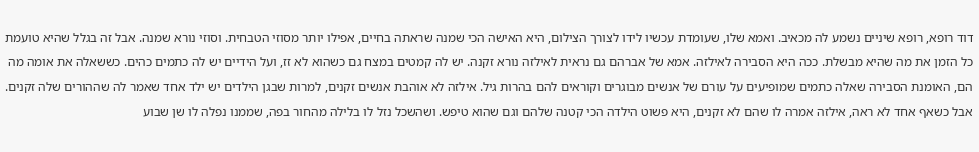דוד רופא, רופא שיניים נשמע לה מכאיב. ואמא שלו, שעומדת עכשיו לידו לצורך הצילום, היא האישה הכי שמנה שראתה בחיים, אפילו יותר מסוזי הטבחית. וסוזי נורא שמנה. אבל זה בגלל שהיא טועמת כל הזמן את מה שהיא מבשלת. ככה היא הסבירה לאילזה. אמא של אברהם גם נראית לאילזה נורא זקנה. יש לה קמטים במצח גם כשהוא לא זז, ועל הידיים יש לה כתמים כהים. כששאלה את אומה מה הם, האומנת הסבירה שאלה כתמים שמופיעים על עורם של אנשים מבוגרים וקוראים להם בהרות גיל. אילזה לא אוהבת אנשים זקנים, למרות שבגן הילדים יש ילד אחד שאמר לה שההורים שלה זקנים. אבל כשאף אחד לא ראה, אילזה אמרה לו שהם לא זקנים, היא פשוט הילדה הכי קטנה שלהם וגם שהוא טיפש. ושהשכל נזל לו בלילה מהחור בפה, שממנו נפלה לו שן שבוע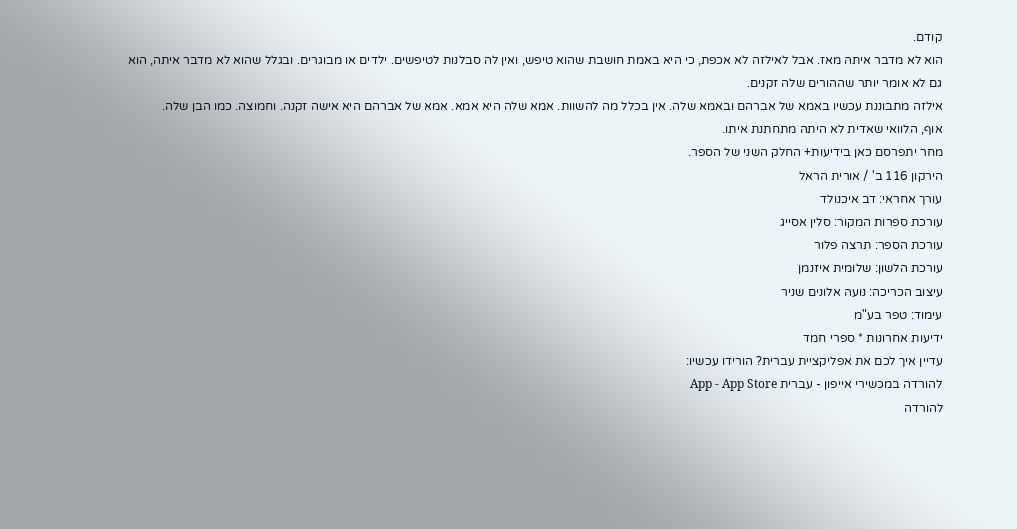קודם.
הוא לא מדבר איתה מאז. אבל לאילזה לא אכפת, כי היא באמת חושבת שהוא טיפש, ואין לה סבלנות לטיפשים. ילדים או מבוגרים. ובגלל שהוא לא מדבר איתה, הוא גם לא אומר יותר שההורים שלה זקנים.
אילזה מתבוננת עכשיו באמא של אברהם ובאמא שלה. אין בכלל מה להשוות. אמא שלה היא אמא. אמא של אברהם היא אישה זקנה. וחמוצה. כמו הבן שלה.
אוף, הלוואי שאדית לא היתה מתחתנת איתו.
מחר יתפרסם כאן בידיעות+ החלק השני של הספר.
הירקון 116 ב' / אורית הראל
עורך אחראי: דב איכנולד
עורכת ספרות המקור: סלין אסייג
עורכת הספר: תרצה פלור
עורכת הלשון: שלומית איזנמן
עיצוב הכריכה: נועה אלונים שניר
עימוד: טפר בע"מ
ידיעות אחרונות * ספרי חמד
עדיין איך לכם את אפליקציית עברית? הורידו עכשיו:
להורדה במכשירי אייפון - עברית App - App Store
להורדה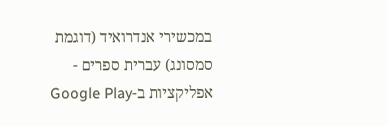במכשירי אנדרואיד (דוגמת סמסונג) עברית ספרים - אפליקציות ב-Google Play